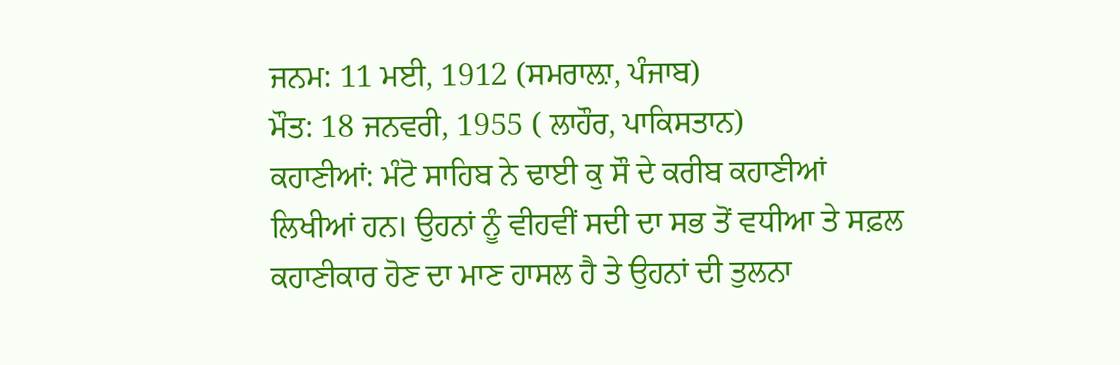ਜਨਮ: 11 ਮਈ, 1912 (ਸਮਰਾਲ਼ਾ, ਪੰਜਾਬ)
ਮੌਤ: 18 ਜਨਵਰੀ, 1955 ( ਲਾਹੌਰ, ਪਾਕਿਸਤਾਨ)
ਕਹਾਣੀਆਂ: ਮੰਟੋ ਸਾਹਿਬ ਨੇ ਢਾਈ ਕੁ ਸੌ ਦੇ ਕਰੀਬ ਕਹਾਣੀਆਂ ਲਿਖੀਆਂ ਹਨ। ਉਹਨਾਂ ਨੂੰ ਵੀਹਵੀਂ ਸਦੀ ਦਾ ਸਭ ਤੋਂ ਵਧੀਆ ਤੇ ਸਫ਼ਲ ਕਹਾਣੀਕਾਰ ਹੋਣ ਦਾ ਮਾਣ ਹਾਸਲ ਹੈ ਤੇ ਉਹਨਾਂ ਦੀ ਤੁਲਨਾ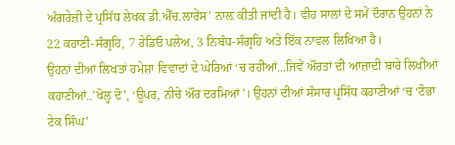ਅੰਗਰੇਜ਼ੀ ਦੇ ਪ੍ਰਸਿੱਧ ਲੇਖਕ ਡੀ.ਐੱਚ.ਲਾਰੇਂਸ’ ਨਾਲ਼ ਕੀਤੀ ਜਾਂਦੀ ਹੈ। ਵੀਹ ਸਾਲਾਂ ਦੇ ਸਮੇਂ ਦੌਰਾਨ ਉਹਨਾਂ ਨੇ 22 ਕਹਾਣੀ-ਸੰਗ੍ਰਹਿ, 7 ਰੇਡਿਓ ਪਲੇਅ, 3 ਨਿਬੰਧ-ਸੰਗ੍ਰਹਿ ਅਤੇ ਇੱਕ ਨਾਵਲ ਲਿਖਿਆ ਹੈ।
ਉਹਨਾਂ ਦੀਆਂ ਲਿਖਤਾਂ ਹਮੇਸ਼ਾ ਵਿਵਾਦਾਂ ਦੇ ਘੇਰਿਆਂ ‘ਚ ਰਹੀਆਂ...ਜਿਵੇਂ ਔਰਤਾਂ ਦੀ ਆਜ਼ਾਦੀ ਬਾਰੇ ਲਿਖੀਆਂ ਕਹਾਣੀਆਂ..’ਖੋਲ੍ਹ ਦੋ’, ‘ਊਪਰ, ਨੀਚੇ ਔਰ ਦਰਮਿਆਂ’। ਉਹਨਾਂ ਦੀਆਂ ਸੰਸਾਰ ਪ੍ਰਸਿੱਧ ਕਹਾਣੀਆਂ ‘ਚ ‘ਟੋਭਾ ਟੇਕ ਸਿੰਘ’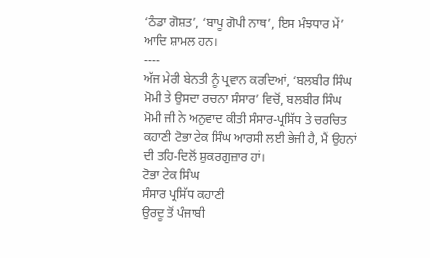‘ਠੰਡਾ ਗੋਸ਼ਤ’, ‘ਬਾਪੂ ਗੋਪੀ ਨਾਥ’, ਇਸ ਮੰਝਧਾਰ ਮੇਂ’ ਆਦਿ ਸ਼ਾਮਲ ਹਨ।
----
ਅੱਜ ਮੇਰੀ ਬੇਨਤੀ ਨੂੰ ਪ੍ਰਵਾਨ ਕਰਦਿਆਂ, ‘ਬਲਬੀਰ ਸਿੰਘ ਮੋਮੀ ਤੇ ਉਸਦਾ ਰਚਨਾ ਸੰਸਾਰ’ ਵਿਚੋਂ, ਬਲਬੀਰ ਸਿੰਘ ਮੋਮੀ ਜੀ ਨੇ ਅਨੁਵਾਦ ਕੀਤੀ ਸੰਸਾਰ-ਪ੍ਰਸਿੱਧ ਤੇ ਚਰਚਿਤ ਕਹਾਣੀ ਟੋਭਾ ਟੇਕ ਸਿੰਘ ਆਰਸੀ ਲਈ ਭੇਜੀ ਹੈ, ਮੈਂ ਉਹਨਾਂ ਦੀ ਤਹਿ-ਦਿਲੋਂ ਸ਼ੁਕਰਗੁਜ਼ਾਰ ਹਾਂ।
ਟੋਭਾ ਟੇਕ ਸਿੰਘ
ਸੰਸਾਰ ਪ੍ਰਸਿੱਧ ਕਹਾਣੀ
ਉਰਦੂ ਤੋਂ ਪੰਜਾਬੀ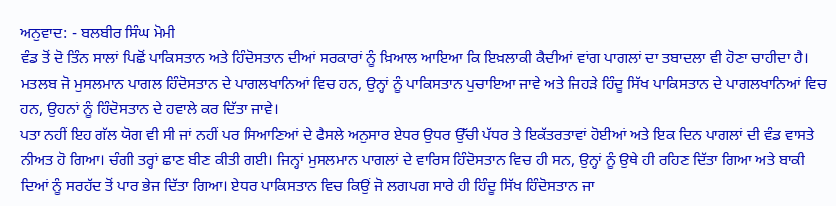ਅਨੁਵਾਦ: - ਬਲਬੀਰ ਸਿੰਘ ਮੋਮੀ
ਵੰਡ ਤੋਂ ਦੋ ਤਿੰਨ ਸਾਲਾਂ ਪਿਛੋਂ ਪਾਕਿਸਤਾਨ ਅਤੇ ਹਿੰਦੋਸਤਾਨ ਦੀਆਂ ਸਰਕਾਰਾਂ ਨੂੰ ਖ਼ਿਆਲ ਆਇਆ ਕਿ ਇਖ਼ਲਾਕੀ ਕੈਦੀਆਂ ਵਾਂਗ ਪਾਗਲਾਂ ਦਾ ਤਬਾਦਲਾ ਵੀ ਹੋਣਾ ਚਾਹੀਦਾ ਹੈ। ਮਤਲਬ ਜੋ ਮੁਸਲਮਾਨ ਪਾਗਲ ਹਿੰਦੋਸਤਾਨ ਦੇ ਪਾਗਲਖਾਨਿਆਂ ਵਿਚ ਹਨ, ਉਨ੍ਹਾਂ ਨੂੰ ਪਾਕਿਸਤਾਨ ਪੁਚਾਇਆ ਜਾਵੇ ਅਤੇ ਜਿਹੜੇ ਹਿੰਦੂ ਸਿੱਖ ਪਾਕਿਸਤਾਨ ਦੇ ਪਾਗਲਖਾਨਿਆਂ ਵਿਚ ਹਨ, ਉਹਨਾਂ ਨੂੰ ਹਿੰਦੋਸਤਾਨ ਦੇ ਹਵਾਲੇ ਕਰ ਦਿੱਤਾ ਜਾਵੇ।
ਪਤਾ ਨਹੀਂ ਇਹ ਗੱਲ ਯੋਗ ਵੀ ਸੀ ਜਾਂ ਨਹੀਂ ਪਰ ਸਿਆਣਿਆਂ ਦੇ ਫੈਸਲੇ ਅਨੁਸਾਰ ਏਧਰ ਉਧਰ ਉੱਚੀ ਪੱਧਰ ਤੇ ਇਕੱਤਰਤਾਵਾਂ ਹੋਈਆਂ ਅਤੇ ਇਕ ਦਿਨ ਪਾਗਲਾਂ ਦੀ ਵੰਡ ਵਾਸਤੇ ਨੀਅਤ ਹੋ ਗਿਆ। ਚੰਗੀ ਤਰ੍ਹਾਂ ਛਾਣ ਬੀਣ ਕੀਤੀ ਗਈ। ਜਿਨ੍ਹਾਂ ਮੁਸਲਮਾਨ ਪਾਗਲਾਂ ਦੇ ਵਾਰਿਸ ਹਿੰਦੋਸਤਾਨ ਵਿਚ ਹੀ ਸਨ, ਉਨ੍ਹਾਂ ਨੂੰ ਉਥੇ ਹੀ ਰਹਿਣ ਦਿੱਤਾ ਗਿਆ ਅਤੇ ਬਾਕੀ ਦਿਆਂ ਨੂੰ ਸਰਹੱਦ ਤੋਂ ਪਾਰ ਭੇਜ ਦਿੱਤਾ ਗਿਆ। ਏਧਰ ਪਾਕਿਸਤਾਨ ਵਿਚ ਕਿਉਂ ਜੋ ਲਗਪਗ ਸਾਰੇ ਹੀ ਹਿੰਦੂ ਸਿੱਖ ਹਿੰਦੋਸਤਾਨ ਜਾ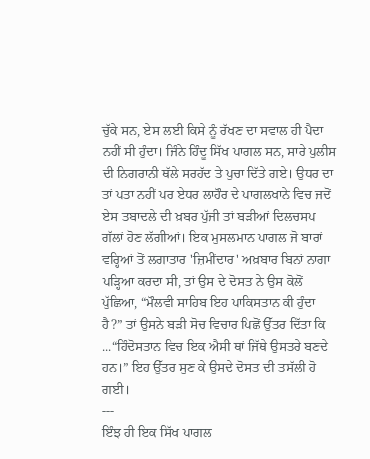ਚੁੱਕੇ ਸਨ, ਏਸ ਲਈ ਕਿਸੇ ਨੂੰ ਰੱਖਣ ਦਾ ਸਵਾਲ ਹੀ ਪੈਦਾ ਨਹੀਂ ਸੀ ਹੁੰਦਾ। ਜਿੰਨੇ ਹਿੰਦੂ ਸਿੱਖ ਪਾਗਲ ਸਨ, ਸਾਰੇ ਪੁਲੀਸ ਦੀ ਨਿਗਰਾਨੀ ਥੱਲੇ ਸਰਹੱਦ ਤੇ ਪੁਚਾ ਦਿੱਤੇ ਗਏ। ਉਧਰ ਦਾ ਤਾਂ ਪਤਾ ਨਹੀਂ ਪਰ ਏਧਰ ਲਾਹੌਰ ਦੇ ਪਾਗਲਖਾਨੇ ਵਿਚ ਜਦੋਂ ਏਸ ਤਬਾਦਲੇ ਦੀ ਖ਼ਬਰ ਪੁੱਜੀ ਤਾਂ ਬੜੀਆਂ ਦਿਲਚਸਪ ਗੱਲਾਂ ਹੋਣ ਲੱਗੀਆਂ। ਇਕ ਮੁਸਲਮਾਨ ਪਾਗਲ ਜੋ ਬਾਰਾਂ ਵਰ੍ਹਿਆਂ ਤੋਂ ਲਗਾਤਾਰ 'ਜ਼ਿਮੀਂਦਾਰ' ਅਖ਼ਬਾਰ ਬਿਨਾਂ ਨਾਗਾ ਪੜ੍ਹਿਆ ਕਰਦਾ ਸੀ, ਤਾਂ ਉਸ ਦੇ ਦੋਸਤ ਨੇ ਉਸ ਕੋਲੋਂ ਪੁੱਛਿਆ, “ਮੌਲਵੀ ਸਾਹਿਬ ਇਹ ਪਾਕਿਸਤਾਨ ਕੀ ਹੁੰਦਾ ਹੈ?” ਤਾਂ ਉਸਨੇ ਬੜੀ ਸੋਚ ਵਿਚਾਰ ਪਿਛੋਂ ਉੱਤਰ ਦਿੱਤਾ ਕਿ ...“ਹਿੰਦੋਸਤਾਨ ਵਿਚ ਇਕ ਐਸੀ ਥਾਂ ਜਿੱਥੇ ਉਸਤਰੇ ਬਣਦੇ ਹਨ।” ਇਹ ਉੱਤਰ ਸੁਣ ਕੇ ਉਸਦੇ ਦੋਸਤ ਦੀ ਤਸੱਲੀ ਹੋ ਗਈ।
---
ਇੰਝ ਹੀ ਇਕ ਸਿੱਖ ਪਾਗਲ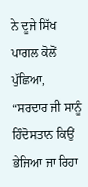ਨੇ ਦੂਜੇ ਸਿੱਖ ਪਾਗਲ ਕੋਲੋਂ ਪੁੱਛਿਆ, “ਸਰਦਾਰ ਜੀ ਸਾਨੂੰ ਹਿੰਦੋਸਤਾਨ ਕਿਉਂ ਭੇਜਿਆ ਜਾ ਰਿਹਾ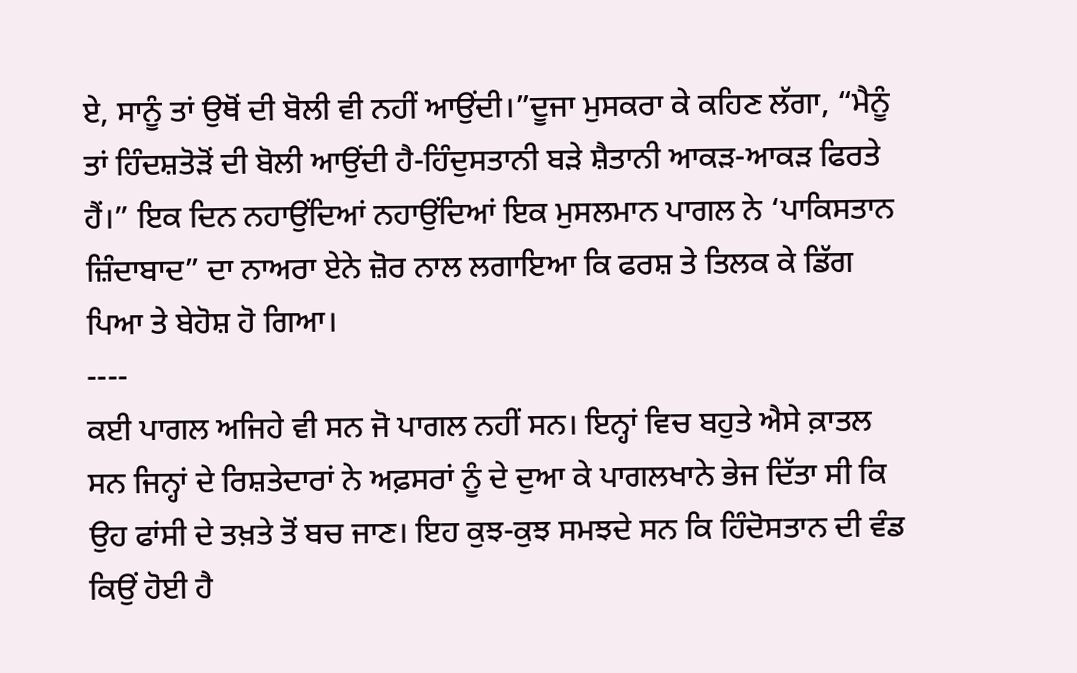ਏ, ਸਾਨੂੰ ਤਾਂ ਉਥੋਂ ਦੀ ਬੋਲੀ ਵੀ ਨਹੀਂ ਆਉਂਦੀ।”ਦੂਜਾ ਮੁਸਕਰਾ ਕੇ ਕਹਿਣ ਲੱਗਾ, “ਮੈਨੂੰ ਤਾਂ ਹਿੰਦਸ਼ਤੋੜੋਂ ਦੀ ਬੋਲੀ ਆਉਂਦੀ ਹੈ-ਹਿੰਦੁਸਤਾਨੀ ਬੜੇ ਸ਼ੈਤਾਨੀ ਆਕੜ-ਆਕੜ ਫਿਰਤੇ ਹੈਂ।” ਇਕ ਦਿਨ ਨਹਾਉਂਦਿਆਂ ਨਹਾਉਂਦਿਆਂ ਇਕ ਮੁਸਲਮਾਨ ਪਾਗਲ ਨੇ ‘ਪਾਕਿਸਤਾਨ ਜ਼ਿੰਦਾਬਾਦ” ਦਾ ਨਾਅਰਾ ਏਨੇ ਜ਼ੋਰ ਨਾਲ ਲਗਾਇਆ ਕਿ ਫਰਸ਼ ਤੇ ਤਿਲਕ ਕੇ ਡਿੱਗ ਪਿਆ ਤੇ ਬੇਹੋਸ਼ ਹੋ ਗਿਆ।
----
ਕਈ ਪਾਗਲ ਅਜਿਹੇ ਵੀ ਸਨ ਜੋ ਪਾਗਲ ਨਹੀਂ ਸਨ। ਇਨ੍ਹਾਂ ਵਿਚ ਬਹੁਤੇ ਐਸੇ ਕ਼ਾਤਲ ਸਨ ਜਿਨ੍ਹਾਂ ਦੇ ਰਿਸ਼ਤੇਦਾਰਾਂ ਨੇ ਅਫ਼ਸਰਾਂ ਨੂੰ ਦੇ ਦੁਆ ਕੇ ਪਾਗਲਖਾਨੇ ਭੇਜ ਦਿੱਤਾ ਸੀ ਕਿ ਉਹ ਫਾਂਸੀ ਦੇ ਤਖ਼ਤੇ ਤੋਂ ਬਚ ਜਾਣ। ਇਹ ਕੁਝ-ਕੁਝ ਸਮਝਦੇ ਸਨ ਕਿ ਹਿੰਦੋਸਤਾਨ ਦੀ ਵੰਡ ਕਿਉਂ ਹੋਈ ਹੈ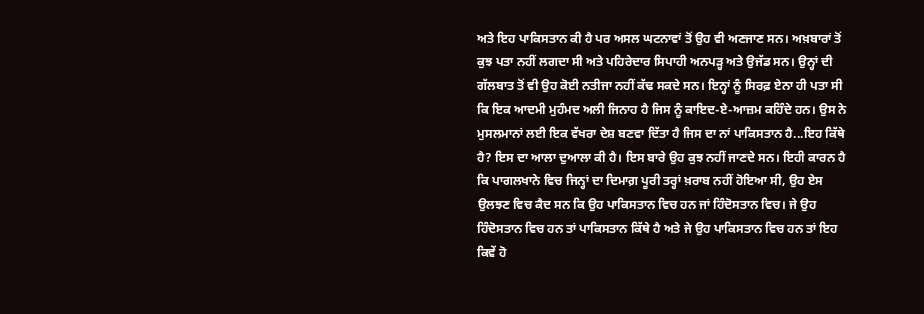ਅਤੇ ਇਹ ਪਾਕਿਸਤਾਨ ਕੀ ਹੈ ਪਰ ਅਸਲ ਘਟਨਾਵਾਂ ਤੋਂ ਉਹ ਵੀ ਅਣਜਾਣ ਸਨ। ਅਖ਼ਬਾਰਾਂ ਤੋਂ ਕੁਝ ਪਤਾ ਨਹੀਂ ਲਗਦਾ ਸੀ ਅਤੇ ਪਹਿਰੇਦਾਰ ਸਿਪਾਹੀ ਅਨਪੜ੍ਹ ਅਤੇ ਉਜੱਡ ਸਨ। ਉਨ੍ਹਾਂ ਦੀ ਗੱਲਬਾਤ ਤੋਂ ਵੀ ਉਹ ਕੋਈ ਨਤੀਜਾ ਨਹੀਂ ਕੱਢ ਸਕਦੇ ਸਨ। ਇਨ੍ਹਾਂ ਨੂੰ ਸਿਰਫ਼ ਏਨਾ ਹੀ ਪਤਾ ਸੀ ਕਿ ਇਕ ਆਦਮੀ ਮੁਹੰਮਦ ਅਲੀ ਜਿਨਾਹ ਹੈ ਜਿਸ ਨੂੰ ਕਾਇਦ-ਏ-ਆਜ਼ਮ ਕਹਿੰਦੇ ਹਨ। ਉਸ ਨੇ ਮੁਸਲਮਾਨਾਂ ਲਈ ਇਕ ਵੱਖਰਾ ਦੇਸ਼ ਬਣਵਾ ਦਿੱਤਾ ਹੈ ਜਿਸ ਦਾ ਨਾਂ ਪਾਕਿਸਤਾਨ ਹੈ...ਇਹ ਕਿੱਥੇ ਹੈ? ਇਸ ਦਾ ਆਲਾ ਦੁਆਲਾ ਕੀ ਹੈ। ਇਸ ਬਾਰੇ ਉਹ ਕੁਝ ਨਹੀਂ ਜਾਣਦੇ ਸਨ। ਇਹੀ ਕਾਰਨ ਹੈ ਕਿ ਪਾਗਲਖਾਨੇ ਵਿਚ ਜਿਨ੍ਹਾਂ ਦਾ ਦਿਮਾਗ਼ ਪੂਰੀ ਤਰ੍ਹਾਂ ਖ਼ਰਾਬ ਨਹੀਂ ਹੋਇਆ ਸੀ, ਉਹ ਏਸ ਉਲਝਣ ਵਿਚ ਕੈਦ ਸਨ ਕਿ ਉਹ ਪਾਕਿਸਤਾਨ ਵਿਚ ਹਨ ਜਾਂ ਹਿੰਦੋਸਤਾਨ ਵਿਚ। ਜੇ ਉਹ ਹਿੰਦੋਸਤਾਨ ਵਿਚ ਹਨ ਤਾਂ ਪਾਕਿਸਤਾਨ ਕਿੱਥੇ ਹੈ ਅਤੇ ਜੇ ਉਹ ਪਾਕਿਸਤਾਨ ਵਿਚ ਹਨ ਤਾਂ ਇਹ ਕਿਵੇਂ ਹੋ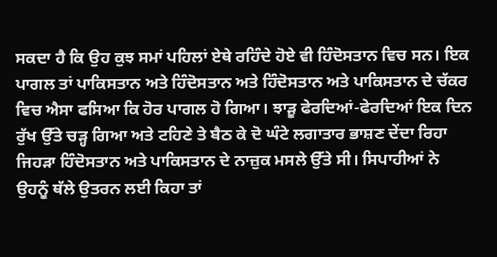ਸਕਦਾ ਹੈ ਕਿ ਉਹ ਕੁਝ ਸਮਾਂ ਪਹਿਲਾਂ ਏਥੇ ਰਹਿੰਦੇ ਹੋਏ ਵੀ ਹਿੰਦੋਸਤਾਨ ਵਿਚ ਸਨ। ਇਕ ਪਾਗਲ ਤਾਂ ਪਾਕਿਸਤਾਨ ਅਤੇ ਹਿੰਦੋਸਤਾਨ ਅਤੇ ਹਿੰਦੋਸਤਾਨ ਅਤੇ ਪਾਕਿਸਤਾਨ ਦੇ ਚੱਕਰ ਵਿਚ ਐਸਾ ਫਸਿਆ ਕਿ ਹੋਰ ਪਾਗਲ ਹੋ ਗਿਆ। ਝਾੜੂ ਫੇਰਦਿਆਂ-ਫੇਰਦਿਆਂ ਇਕ ਦਿਨ ਰੁੱਖ ਉੱਤੇ ਚੜ੍ਹ ਗਿਆ ਅਤੇ ਟਹਿਣੇ ਤੇ ਬੈਠ ਕੇ ਦੋ ਘੰਟੇ ਲਗਾਤਾਰ ਭਾਸ਼ਣ ਦੇਂਦਾ ਰਿਹਾ ਜਿਹੜਾ ਹਿੰਦੋਸਤਾਨ ਅਤੇ ਪਾਕਿਸਤਾਨ ਦੇ ਨਾਜ਼ੁਕ ਮਸਲੇ ਉੱਤੇ ਸੀ। ਸਿਪਾਹੀਆਂ ਨੇ ਉਹਨੂੰ ਥੱਲੇ ਉਤਰਨ ਲਈ ਕਿਹਾ ਤਾਂ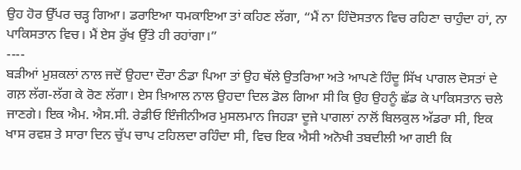ਉਹ ਹੋਰ ਉੱਪਰ ਚੜ੍ਹ ਗਿਆ। ਡਰਾਇਆ ਧਮਕਾਇਆ ਤਾਂ ਕਹਿਣ ਲੱਗਾ, “ਮੈਂ ਨਾ ਹਿੰਦੋਸਤਾਨ ਵਿਚ ਰਹਿਣਾ ਚਾਹੁੰਦਾ ਹਾਂ, ਨਾ ਪਾਕਿਸਤਾਨ ਵਿਚ। ਮੈਂ ਏਸ ਰੁੱਖ ਉੱਤੇ ਹੀ ਰਹਾਂਗਾ।”
----
ਬੜੀਆਂ ਮੁਸ਼ਕਲਾਂ ਨਾਲ ਜਦੋਂ ਉਹਦਾ ਦੌਰਾ ਠੰਡਾ ਪਿਆ ਤਾਂ ਉਹ ਥੱਲੇ ਉਤਰਿਆ ਅਤੇ ਆਪਣੇ ਹਿੰਦੂ ਸਿੱਖ ਪਾਗਲ ਦੋਸਤਾਂ ਦੇ ਗਲ਼ ਲੱਗ-ਲੱਗ ਕੇ ਰੋਣ ਲੱਗਾ। ਏਸ ਖ਼ਿਆਲ ਨਾਲ ਉਹਦਾ ਦਿਲ ਡੋਲ ਗਿਆ ਸੀ ਕਿ ਉਹ ਉਹਨੂੰ ਛੱਡ ਕੇ ਪਾਕਿਸਤਾਨ ਚਲੇ ਜਾਣਗੇ। ਇਕ ਐਮ. ਐਸ.ਸੀ. ਰੇਡੀਓ ਇੰਜੀਨੀਅਰ ਮੁਸਲਮਾਨ ਜਿਹੜਾ ਦੂਜੇ ਪਾਗਲਾਂ ਨਾਲੋਂ ਬਿਲਕੁਲ ਅੱਡਰਾ ਸੀ, ਇਕ ਖਾਸ ਰਵਸ਼ ਤੇ ਸਾਰਾ ਦਿਨ ਚੁੱਪ ਚਾਪ ਟਹਿਲਦਾ ਰਹਿੰਦਾ ਸੀ, ਵਿਚ ਇਕ ਐਸੀ ਅਨੋਖੀ ਤਬਦੀਲੀ ਆ ਗਈ ਕਿ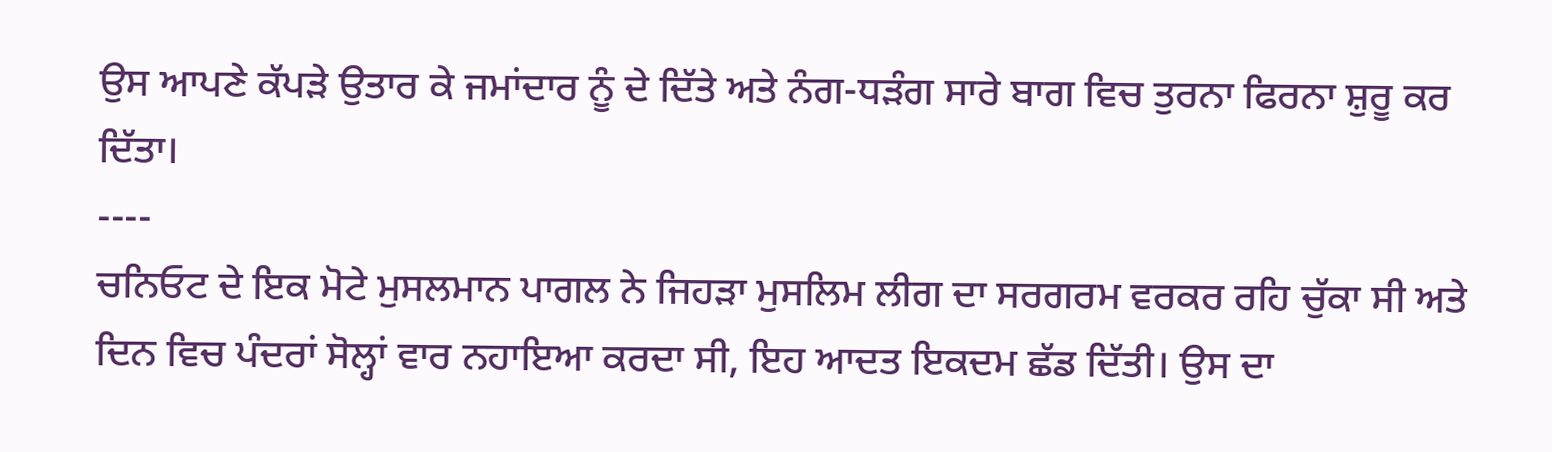ਉਸ ਆਪਣੇ ਕੱਪੜੇ ਉਤਾਰ ਕੇ ਜਮਾਂਦਾਰ ਨੂੰ ਦੇ ਦਿੱਤੇ ਅਤੇ ਨੰਗ-ਧੜੰਗ ਸਾਰੇ ਬਾਗ ਵਿਚ ਤੁਰਨਾ ਫਿਰਨਾ ਸ਼ੁਰੂ ਕਰ ਦਿੱਤਾ।
----
ਚਨਿਓਟ ਦੇ ਇਕ ਮੋਟੇ ਮੁਸਲਮਾਨ ਪਾਗਲ ਨੇ ਜਿਹੜਾ ਮੁਸਲਿਮ ਲੀਗ ਦਾ ਸਰਗਰਮ ਵਰਕਰ ਰਹਿ ਚੁੱਕਾ ਸੀ ਅਤੇ ਦਿਨ ਵਿਚ ਪੰਦਰਾਂ ਸੋਲ੍ਹਾਂ ਵਾਰ ਨਹਾਇਆ ਕਰਦਾ ਸੀ, ਇਹ ਆਦਤ ਇਕਦਮ ਛੱਡ ਦਿੱਤੀ। ਉਸ ਦਾ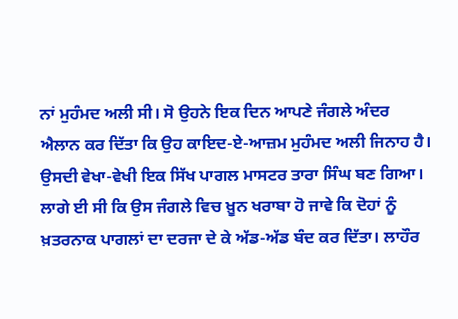ਨਾਂ ਮੁਹੰਮਦ ਅਲੀ ਸੀ। ਸੋ ਉਹਨੇ ਇਕ ਦਿਨ ਆਪਣੇ ਜੰਗਲੇ ਅੰਦਰ ਐਲਾਨ ਕਰ ਦਿੱਤਾ ਕਿ ਉਹ ਕਾਇਦ-ਏ-ਆਜ਼ਮ ਮੁਹੰਮਦ ਅਲੀ ਜਿਨਾਹ ਹੈ। ਉਸਦੀ ਵੇਖਾ-ਵੇਖੀ ਇਕ ਸਿੱਖ ਪਾਗਲ ਮਾਸਟਰ ਤਾਰਾ ਸਿੰਘ ਬਣ ਗਿਆ। ਲਾਗੇ ਈ ਸੀ ਕਿ ਉਸ ਜੰਗਲੇ ਵਿਚ ਖ਼ੂਨ ਖਰਾਬਾ ਹੋ ਜਾਵੇ ਕਿ ਦੋਹਾਂ ਨੂੰ ਖ਼ਤਰਨਾਕ ਪਾਗਲਾਂ ਦਾ ਦਰਜਾ ਦੇ ਕੇ ਅੱਡ-ਅੱਡ ਬੰਦ ਕਰ ਦਿੱਤਾ। ਲਾਹੌਰ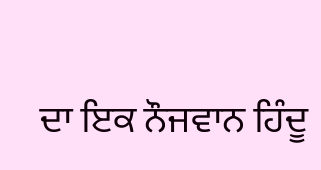ਦਾ ਇਕ ਨੌਜਵਾਨ ਹਿੰਦੂ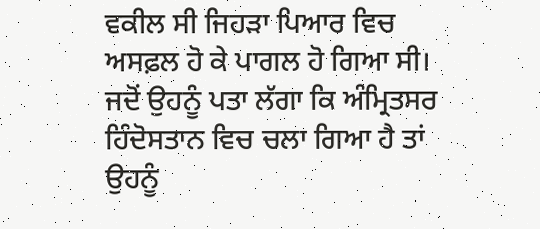ਵਕੀਲ ਸੀ ਜਿਹੜਾ ਪਿਆਰ ਵਿਚ ਅਸਫ਼ਲ ਹੋ ਕੇ ਪਾਗਲ ਹੋ ਗਿਆ ਸੀ। ਜਦੋਂ ਉਹਨੂੰ ਪਤਾ ਲੱਗਾ ਕਿ ਅੰਮ੍ਰਿਤਸਰ ਹਿੰਦੋਸਤਾਨ ਵਿਚ ਚਲਾ ਗਿਆ ਹੈ ਤਾਂ ਉਹਨੂੰ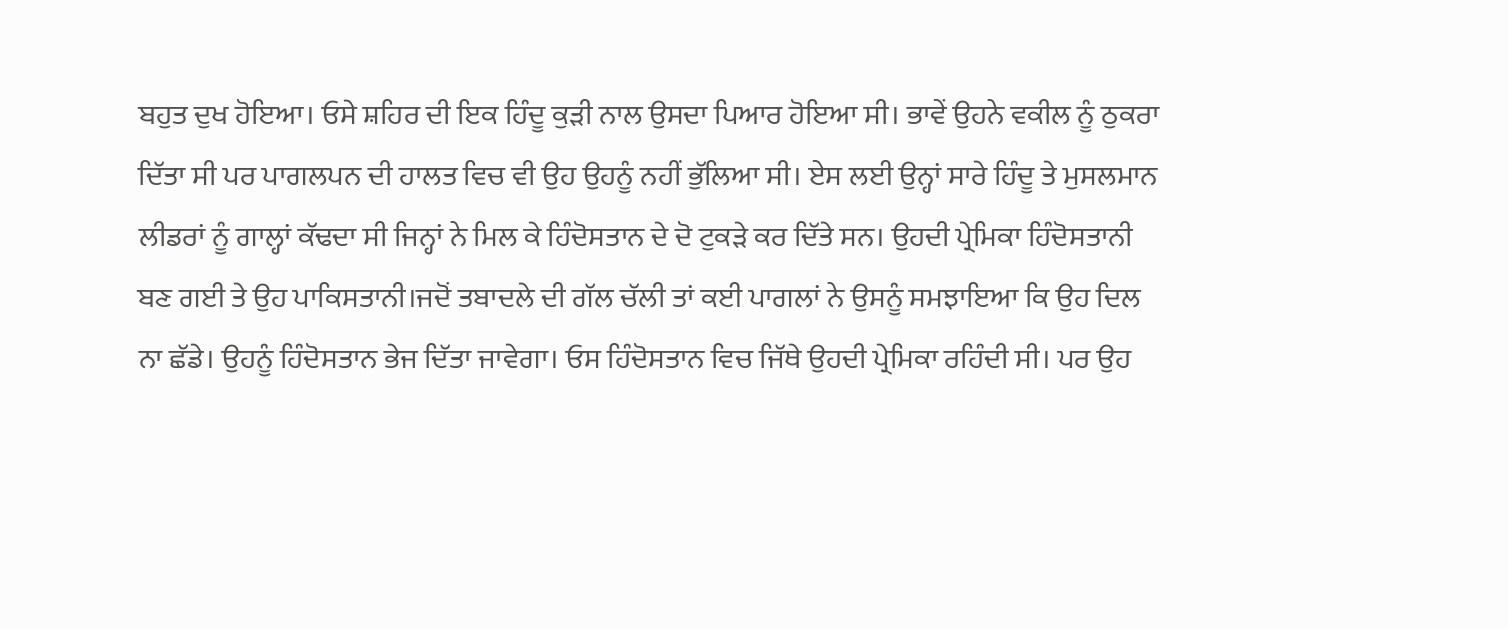ਬਹੁਤ ਦੁਖ ਹੋਇਆ। ਓਸੇ ਸ਼ਹਿਰ ਦੀ ਇਕ ਹਿੰਦੂ ਕੁੜੀ ਨਾਲ ਉਸਦਾ ਪਿਆਰ ਹੋਇਆ ਸੀ। ਭਾਵੇਂ ਉਹਨੇ ਵਕੀਲ ਨੂੰ ਠੁਕਰਾ ਦਿੱਤਾ ਸੀ ਪਰ ਪਾਗਲਪਨ ਦੀ ਹਾਲਤ ਵਿਚ ਵੀ ਉਹ ਉਹਨੂੰ ਨਹੀਂ ਭੁੱਲਿਆ ਸੀ। ਏਸ ਲਈ ਉਨ੍ਹਾਂ ਸਾਰੇ ਹਿੰਦੂ ਤੇ ਮੁਸਲਮਾਨ ਲੀਡਰਾਂ ਨੂੰ ਗਾਲ੍ਹਾਂ ਕੱਢਦਾ ਸੀ ਜਿਨ੍ਹਾਂ ਨੇ ਮਿਲ ਕੇ ਹਿੰਦੋਸਤਾਨ ਦੇ ਦੋ ਟੁਕੜੇ ਕਰ ਦਿੱਤੇ ਸਨ। ਉਹਦੀ ਪ੍ਰੇਮਿਕਾ ਹਿੰਦੋਸਤਾਨੀ ਬਣ ਗਈ ਤੇ ਉਹ ਪਾਕਿਸਤਾਨੀ।ਜਦੋਂ ਤਬਾਦਲੇ ਦੀ ਗੱਲ ਚੱਲੀ ਤਾਂ ਕਈ ਪਾਗਲਾਂ ਨੇ ਉਸਨੂੰ ਸਮਝਾਇਆ ਕਿ ਉਹ ਦਿਲ ਨਾ ਛੱਡੇ। ਉਹਨੂੰ ਹਿੰਦੋਸਤਾਨ ਭੇਜ ਦਿੱਤਾ ਜਾਵੇਗਾ। ਓਸ ਹਿੰਦੋਸਤਾਨ ਵਿਚ ਜਿੱਥੇ ਉਹਦੀ ਪ੍ਰੇਮਿਕਾ ਰਹਿੰਦੀ ਸੀ। ਪਰ ਉਹ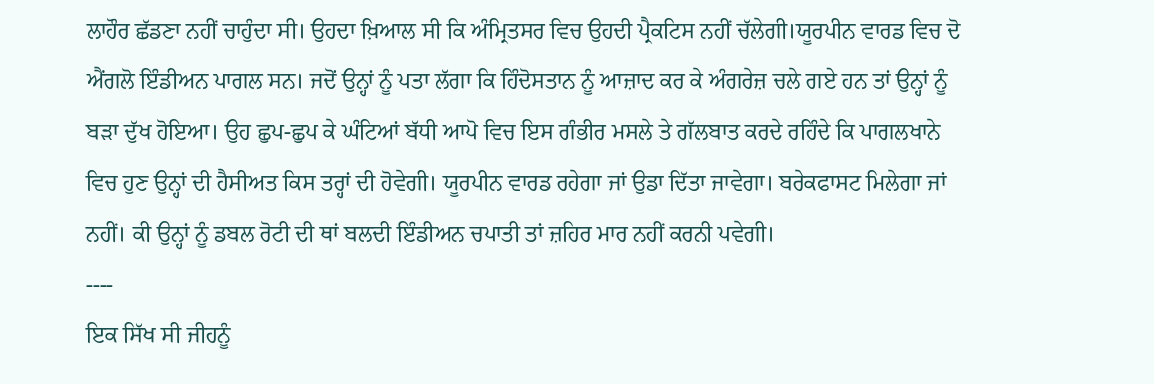ਲਾਹੌਰ ਛੱਡਣਾ ਨਹੀਂ ਚਾਹੁੰਦਾ ਸੀ। ਉਹਦਾ ਖ਼ਿਆਲ ਸੀ ਕਿ ਅੰਮ੍ਰਿਤਸਰ ਵਿਚ ਉਹਦੀ ਪ੍ਰੈਕਟਿਸ ਨਹੀਂ ਚੱਲੇਗੀ।ਯੂਰਪੀਨ ਵਾਰਡ ਵਿਚ ਦੋ ਐਂਗਲੋ ਇੰਡੀਅਨ ਪਾਗਲ ਸਨ। ਜਦੋਂ ਉਨ੍ਹਾਂ ਨੂੰ ਪਤਾ ਲੱਗਾ ਕਿ ਹਿੰਦੋਸਤਾਨ ਨੂੰ ਆਜ਼ਾਦ ਕਰ ਕੇ ਅੰਗਰੇਜ਼ ਚਲੇ ਗਏ ਹਨ ਤਾਂ ਉਨ੍ਹਾਂ ਨੂੰ ਬੜਾ ਦੁੱਖ ਹੋਇਆ। ਉਹ ਛੁਪ-ਛੁਪ ਕੇ ਘੰਟਿਆਂ ਬੱਧੀ ਆਪੋ ਵਿਚ ਇਸ ਗੰਭੀਰ ਮਸਲੇ ਤੇ ਗੱਲਬਾਤ ਕਰਦੇ ਰਹਿੰਦੇ ਕਿ ਪਾਗਲਖਾਨੇ ਵਿਚ ਹੁਣ ਉਨ੍ਹਾਂ ਦੀ ਹੈਸੀਅਤ ਕਿਸ ਤਰ੍ਹਾਂ ਦੀ ਹੋਵੇਗੀ। ਯੂਰਪੀਨ ਵਾਰਡ ਰਹੇਗਾ ਜਾਂ ਉਡਾ ਦਿੱਤਾ ਜਾਵੇਗਾ। ਬਰੇਕਫਾਸਟ ਮਿਲੇਗਾ ਜਾਂ ਨਹੀਂ। ਕੀ ਉਨ੍ਹਾਂ ਨੂੰ ਡਬਲ ਰੋਟੀ ਦੀ ਥਾਂ ਬਲਦੀ ਇੰਡੀਅਨ ਚਪਾਤੀ ਤਾਂ ਜ਼ਹਿਰ ਮਾਰ ਨਹੀਂ ਕਰਨੀ ਪਵੇਗੀ।
----
ਇਕ ਸਿੱਖ ਸੀ ਜੀਹਨੂੰ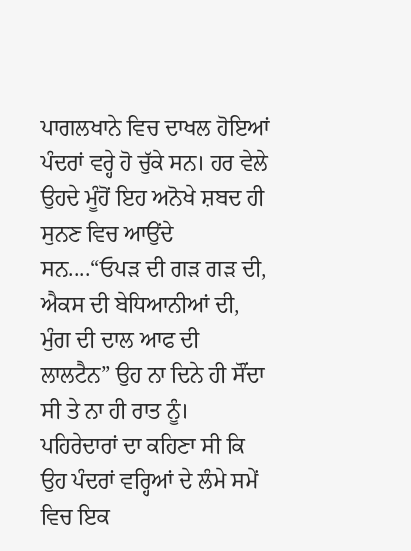ਪਾਗਲਖਾਨੇ ਵਿਚ ਦਾਖਲ ਹੋਇਆਂ ਪੰਦਰਾਂ ਵਰ੍ਹੇ ਹੋ ਚੁੱਕੇ ਸਨ। ਹਰ ਵੇਲੇ ਉਹਦੇ ਮੂੰਹੋਂ ਇਹ ਅਨੋਖੇ ਸ਼ਬਦ ਹੀ ਸੁਨਣ ਵਿਚ ਆਉਂਦੇ ਸਨ....“ਓਪੜ ਦੀ ਗੜ ਗੜ ਦੀ, ਐਕਸ ਦੀ ਬੇਧਿਆਨੀਆਂ ਦੀ, ਮੁੰਗ ਦੀ ਦਾਲ ਆਫ ਦੀ ਲਾਲਟੈਨ” ਉਹ ਨਾ ਦਿਨੇ ਹੀ ਸੌਂਦਾ ਸੀ ਤੇ ਨਾ ਹੀ ਰਾਤ ਨੂੰ। ਪਹਿਰੇਦਾਰਾਂ ਦਾ ਕਹਿਣਾ ਸੀ ਕਿ ਉਹ ਪੰਦਰਾਂ ਵਰ੍ਹਿਆਂ ਦੇ ਲੰਮੇ ਸਮੇਂ ਵਿਚ ਇਕ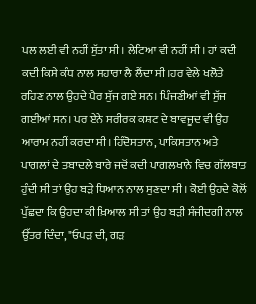ਪਲ ਲਈ ਵੀ ਨਹੀਂ ਸੁੱਤਾ ਸੀ। ਲੇਟਿਆ ਵੀ ਨਹੀਂ ਸੀ। ਹਾਂ ਕਦੀ ਕਦੀ ਕਿਸੇ ਕੰਧ ਨਾਲ ਸਹਾਰਾ ਲੈ ਲੈਂਦਾ ਸੀ।ਹਰ ਵੇਲੇ ਖਲੋਤੇ ਰਹਿਣ ਨਾਲ ਉਹਦੇ ਪੈਰ ਸੁੱਜ ਗਏ ਸਨ। ਪਿੰਜਣੀਆਂ ਵੀ ਸੁੱਜ ਗਈਆਂ ਸਨ। ਪਰ ਏਨੇ ਸਰੀਰਕ ਕਸ਼ਟ ਦੇ ਬਾਵਜੂਦ ਵੀ ਉਹ ਆਰਾਮ ਨਹੀਂ ਕਰਦਾ ਸੀ। ਹਿੰਦੋਸਤਾਨ, ਪਾਕਿਸਤਾਨ ਅਤੇ ਪਾਗਲਾਂ ਦੇ ਤਬਾਦਲੇ ਬਾਰੇ ਜਦੋਂ ਕਦੀ ਪਾਗਲਖਾਨੇ ਵਿਚ ਗੱਲਬਾਤ ਹੁੰਦੀ ਸੀ ਤਾਂ ਉਹ ਬੜੇ ਧਿਆਨ ਨਾਲ ਸੁਣਦਾ ਸੀ। ਕੋਈ ਉਹਦੇ ਕੋਲੋਂ ਪੁੱਛਦਾ ਕਿ ਉਹਦਾ ਕੀ ਖ਼ਿਆਲ ਸੀ ਤਾਂ ਉਹ ਬੜੀ ਸੰਜੀਦਗੀ ਨਾਲ ਉੱਤਰ ਦਿੰਦਾ, "ਓਪੜ ਦੀ, ਗੜ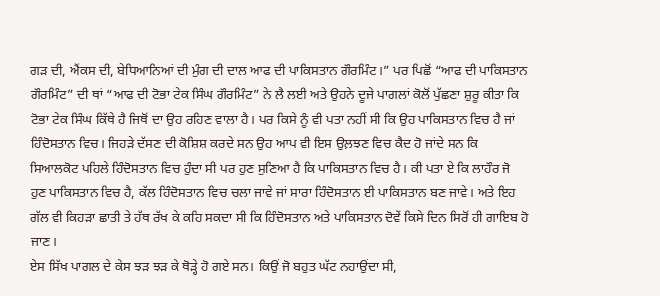ਗੜ ਦੀ, ਐਂਕਸ ਦੀ, ਬੇਧਿਆਨਿਆਂ ਦੀ ਮੁੰਗ ਦੀ ਦਾਲ ਆਫ ਦੀ ਪਾਕਿਸਤਾਨ ਗੌਰਮਿੰਟ।” ਪਰ ਪਿਛੋਂ “ਆਫ ਦੀ ਪਾਕਿਸਤਾਨ ਗੌਰਮਿੰਟ” ਦੀ ਥਾਂ “ਆਫ ਦੀ ਟੋਭਾ ਟੇਕ ਸਿੰਘ ਗੌਰਮਿੰਟ” ਨੇ ਲੈ ਲਈ ਅਤੇ ਉਹਨੇ ਦੂਜੇ ਪਾਗਲਾਂ ਕੋਲੋਂ ਪੁੱਛਣਾ ਸ਼ੁਰੂ ਕੀਤਾ ਕਿ ਟੋਭਾ ਟੇਕ ਸਿੰਘ ਕਿੱਥੇ ਹੈ ਜਿਥੋਂ ਦਾ ਉਹ ਰਹਿਣ ਵਾਲਾ ਹੈ। ਪਰ ਕਿਸੇ ਨੂੰ ਵੀ ਪਤਾ ਨਹੀਂ ਸੀ ਕਿ ਉਹ ਪਾਕਿਸਤਾਨ ਵਿਚ ਹੈ ਜਾਂ ਹਿੰਦੋਸਤਾਨ ਵਿਚ। ਜਿਹੜੇ ਦੱਸਣ ਦੀ ਕੋਸ਼ਿਸ਼ ਕਰਦੇ ਸਨ ਉਹ ਆਪ ਵੀ ਇਸ ਉਲ਼ਝਣ ਵਿਚ ਕੈਦ ਹੋ ਜਾਂਦੇ ਸਨ ਕਿ ਸਿਆਲਕੋਟ ਪਹਿਲੇ ਹਿੰਦੋਸਤਾਨ ਵਿਚ ਹੁੰਦਾ ਸੀ ਪਰ ਹੁਣ ਸੁਣਿਆ ਹੈ ਕਿ ਪਾਕਿਸਤਾਨ ਵਿਚ ਹੈ। ਕੀ ਪਤਾ ਏ ਕਿ ਲਾਹੌਰ ਜੋ ਹੁਣ ਪਾਕਿਸਤਾਨ ਵਿਚ ਹੈ, ਕੱਲ ਹਿੰਦੋਸਤਾਨ ਵਿਚ ਚਲਾ ਜਾਵੇ ਜਾਂ ਸਾਰਾ ਹਿੰਦੋਸਤਾਨ ਈ ਪਾਕਿਸਤਾਨ ਬਣ ਜਾਵੇ। ਅਤੇ ਇਹ ਗੱਲ ਵੀ ਕਿਹੜਾ ਛਾਤੀ ਤੇ ਹੱਥ ਰੱਖ ਕੇ ਕਹਿ ਸਕਦਾ ਸੀ ਕਿ ਹਿੰਦੋਸਤਾਨ ਅਤੇ ਪਾਕਿਸਤਾਨ ਦੋਵੇਂ ਕਿਸੇ ਦਿਨ ਸਿਰੋਂ ਹੀ ਗਾਇਬ ਹੋ ਜਾਣ।
ਏਸ ਸਿੱਖ ਪਾਗਲ ਦੇ ਕੇਸ ਝੜ ਝੜ ਕੇ ਥੋੜ੍ਹੇ ਹੋ ਗਏ ਸਨ। ਕਿਉਂ ਜੋ ਬਹੁਤ ਘੱਟ ਨਹਾਉਂਦਾ ਸੀ,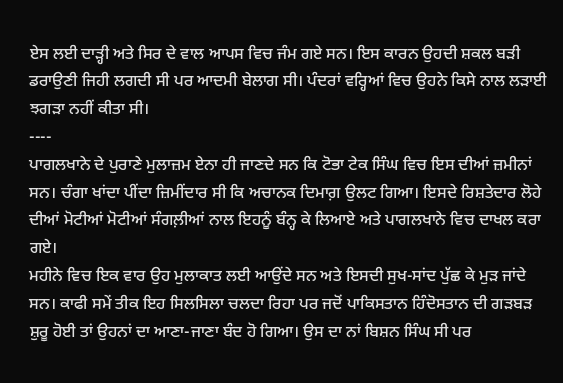ਏਸ ਲਈ ਦਾੜ੍ਹੀ ਅਤੇ ਸਿਰ ਦੇ ਵਾਲ ਆਪਸ ਵਿਚ ਜੰਮ ਗਏ ਸਨ। ਇਸ ਕਾਰਨ ਉਹਦੀ ਸ਼ਕਲ ਬੜੀ ਡਰਾਉਣੀ ਜਿਹੀ ਲਗਦੀ ਸੀ ਪਰ ਆਦਮੀ ਬੇਲਾਗ ਸੀ। ਪੰਦਰਾਂ ਵਰ੍ਹਿਆਂ ਵਿਚ ਉਹਨੇ ਕਿਸੇ ਨਾਲ ਲੜਾਈ ਝਗੜਾ ਨਹੀਂ ਕੀਤਾ ਸੀ।
----
ਪਾਗਲਖਾਨੇ ਦੇ ਪੁਰਾਣੇ ਮੁਲਾਜ਼ਮ ਏਨਾ ਹੀ ਜਾਣਦੇ ਸਨ ਕਿ ਟੋਭਾ ਟੇਕ ਸਿੰਘ ਵਿਚ ਇਸ ਦੀਆਂ ਜ਼ਮੀਨਾਂ ਸਨ। ਚੰਗਾ ਖਾਂਦਾ ਪੀਂਦਾ ਜ਼ਿਮੀਂਦਾਰ ਸੀ ਕਿ ਅਚਾਨਕ ਦਿਮਾਗ਼ ਉਲਟ ਗਿਆ। ਇਸਦੇ ਰਿਸ਼ਤੇਦਾਰ ਲੋਹੇ ਦੀਆਂ ਮੋਟੀਆਂ ਮੋਟੀਆਂ ਸੰਗਲ਼ੀਆਂ ਨਾਲ ਇਹਨੂੰ ਬੰਨ੍ਹ ਕੇ ਲਿਆਏ ਅਤੇ ਪਾਗਲਖਾਨੇ ਵਿਚ ਦਾਖਲ ਕਰਾ ਗਏ।
ਮਹੀਨੇ ਵਿਚ ਇਕ ਵਾਰ ਉਹ ਮੁਲਾਕਾਤ ਲਈ ਆਉਂਦੇ ਸਨ ਅਤੇ ਇਸਦੀ ਸੁਖ-ਸਾਂਦ ਪੁੱਛ ਕੇ ਮੁੜ ਜਾਂਦੇ ਸਨ। ਕਾਫੀ ਸਮੇਂ ਤੀਕ ਇਹ ਸਿਲਸਿਲਾ ਚਲਦਾ ਰਿਹਾ ਪਰ ਜਦੋਂ ਪਾਕਿਸਤਾਨ ਹਿੰਦੋਸਤਾਨ ਦੀ ਗੜਬੜ ਸ਼ੁਰੂ ਹੋਈ ਤਾਂ ਉਹਨਾਂ ਦਾ ਆਣਾ-ਜਾਣਾ ਬੰਦ ਹੋ ਗਿਆ। ਉਸ ਦਾ ਨਾਂ ਬਿਸ਼ਨ ਸਿੰਘ ਸੀ ਪਰ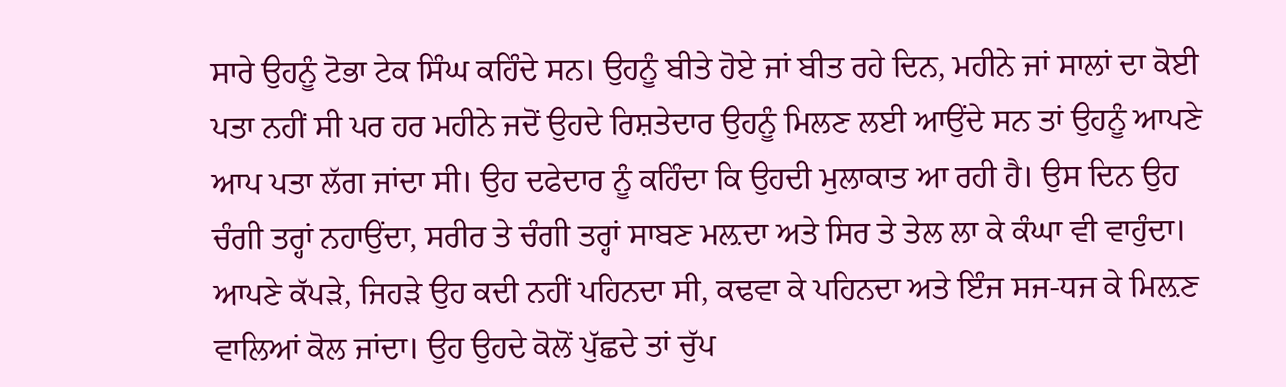ਸਾਰੇ ਉਹਨੂੰ ਟੋਭਾ ਟੇਕ ਸਿੰਘ ਕਹਿੰਦੇ ਸਨ। ਉਹਨੂੰ ਬੀਤੇ ਹੋਏ ਜਾਂ ਬੀਤ ਰਹੇ ਦਿਨ, ਮਹੀਨੇ ਜਾਂ ਸਾਲਾਂ ਦਾ ਕੋਈ ਪਤਾ ਨਹੀਂ ਸੀ ਪਰ ਹਰ ਮਹੀਨੇ ਜਦੋਂ ਉਹਦੇ ਰਿਸ਼ਤੇਦਾਰ ਉਹਨੂੰ ਮਿਲਣ ਲਈ ਆਉਂਦੇ ਸਨ ਤਾਂ ਉਹਨੂੰ ਆਪਣੇ ਆਪ ਪਤਾ ਲੱਗ ਜਾਂਦਾ ਸੀ। ਉਹ ਦਫੇਦਾਰ ਨੂੰ ਕਹਿੰਦਾ ਕਿ ਉਹਦੀ ਮੁਲਾਕਾਤ ਆ ਰਹੀ ਹੈ। ਉਸ ਦਿਨ ਉਹ ਚੰਗੀ ਤਰ੍ਹਾਂ ਨਹਾਉਂਦਾ, ਸਰੀਰ ਤੇ ਚੰਗੀ ਤਰ੍ਹਾਂ ਸਾਬਣ ਮਲ਼ਦਾ ਅਤੇ ਸਿਰ ਤੇ ਤੇਲ ਲਾ ਕੇ ਕੰਘਾ ਵੀ ਵਾਹੁੰਦਾ। ਆਪਣੇ ਕੱਪੜੇ, ਜਿਹੜੇ ਉਹ ਕਦੀ ਨਹੀਂ ਪਹਿਨਦਾ ਸੀ, ਕਢਵਾ ਕੇ ਪਹਿਨਦਾ ਅਤੇ ਇੰਜ ਸਜ-ਧਜ ਕੇ ਮਿਲ਼ਣ ਵਾਲਿਆਂ ਕੋਲ ਜਾਂਦਾ। ਉਹ ਉਹਦੇ ਕੋਲੋਂ ਪੁੱਛਦੇ ਤਾਂ ਚੁੱਪ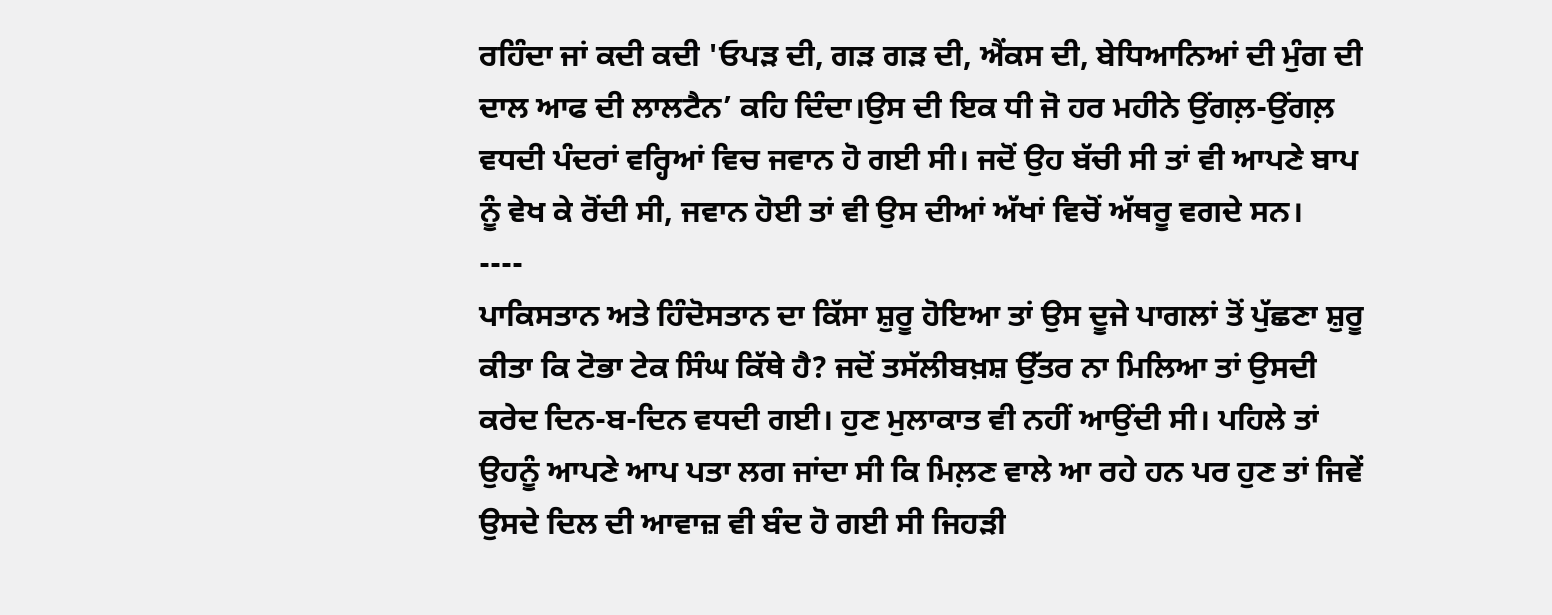ਰਹਿੰਦਾ ਜਾਂ ਕਦੀ ਕਦੀ 'ਓਪੜ ਦੀ, ਗੜ ਗੜ ਦੀ, ਐਂਕਸ ਦੀ, ਬੇਧਿਆਨਿਆਂ ਦੀ ਮੁੰਗ ਦੀ ਦਾਲ ਆਫ ਦੀ ਲਾਲਟੈਨ’ ਕਹਿ ਦਿੰਦਾ।ਉਸ ਦੀ ਇਕ ਧੀ ਜੋ ਹਰ ਮਹੀਨੇ ਉਂਗਲ਼-ਉਂਗਲ਼ ਵਧਦੀ ਪੰਦਰਾਂ ਵਰ੍ਹਿਆਂ ਵਿਚ ਜਵਾਨ ਹੋ ਗਈ ਸੀ। ਜਦੋਂ ਉਹ ਬੱਚੀ ਸੀ ਤਾਂ ਵੀ ਆਪਣੇ ਬਾਪ ਨੂੰ ਵੇਖ ਕੇ ਰੋਂਦੀ ਸੀ, ਜਵਾਨ ਹੋਈ ਤਾਂ ਵੀ ਉਸ ਦੀਆਂ ਅੱਖਾਂ ਵਿਚੋਂ ਅੱਥਰੂ ਵਗਦੇ ਸਨ।
----
ਪਾਕਿਸਤਾਨ ਅਤੇ ਹਿੰਦੋਸਤਾਨ ਦਾ ਕਿੱਸਾ ਸ਼ੁਰੂ ਹੋਇਆ ਤਾਂ ਉਸ ਦੂਜੇ ਪਾਗਲਾਂ ਤੋਂ ਪੁੱਛਣਾ ਸ਼ੁਰੂ ਕੀਤਾ ਕਿ ਟੋਭਾ ਟੇਕ ਸਿੰਘ ਕਿੱਥੇ ਹੈ? ਜਦੋਂ ਤਸੱਲੀਬਖ਼ਸ਼ ਉੱਤਰ ਨਾ ਮਿਲਿਆ ਤਾਂ ਉਸਦੀ ਕਰੇਦ ਦਿਨ-ਬ-ਦਿਨ ਵਧਦੀ ਗਈ। ਹੁਣ ਮੁਲਾਕਾਤ ਵੀ ਨਹੀਂ ਆਉਂਦੀ ਸੀ। ਪਹਿਲੇ ਤਾਂ ਉਹਨੂੰ ਆਪਣੇ ਆਪ ਪਤਾ ਲਗ ਜਾਂਦਾ ਸੀ ਕਿ ਮਿਲ਼ਣ ਵਾਲੇ ਆ ਰਹੇ ਹਨ ਪਰ ਹੁਣ ਤਾਂ ਜਿਵੇਂ ਉਸਦੇ ਦਿਲ ਦੀ ਆਵਾਜ਼ ਵੀ ਬੰਦ ਹੋ ਗਈ ਸੀ ਜਿਹੜੀ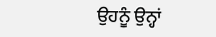ਉਹਨੂੰ ਉਨ੍ਹਾਂ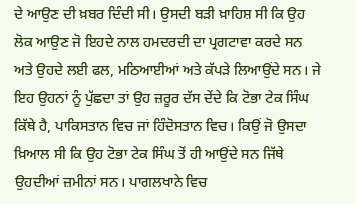ਦੇ ਆਉਣ ਦੀ ਖ਼ਬਰ ਦਿੰਦੀ ਸੀ। ਉਸਦੀ ਬੜੀ ਖ਼ਾਹਿਸ਼ ਸੀ ਕਿ ਉਹ ਲੋਕ ਆਉਣ ਜੋ ਇਹਦੇ ਨਾਲ ਹਮਦਰਦੀ ਦਾ ਪ੍ਰਗਟਾਵਾ ਕਰਦੇ ਸਨ ਅਤੇ ਉਹਦੇ ਲਈ ਫਲ, ਮਠਿਆਈਆਂ ਅਤੇ ਕੱਪੜੇ ਲਿਆਉਂਦੇ ਸਨ। ਜੇ ਇਹ ਉਹਨਾਂ ਨੂੰ ਪੁੱਛਦਾ ਤਾਂ ਉਹ ਜ਼ਰੂਰ ਦੱਸ ਦੇਂਦੇ ਕਿ ਟੋਭਾ ਟੇਕ ਸਿੰਘ ਕਿੱਥੇ ਹੈ, ਪਾਕਿਸਤਾਨ ਵਿਚ ਜਾਂ ਹਿੰਦੋਸਤਾਨ ਵਿਚ। ਕਿਉਂ ਜੋ ਉਸਦਾ ਖ਼ਿਆਲ ਸੀ ਕਿ ਉਹ ਟੋਭਾ ਟੇਕ ਸਿੰਘ ਤੋਂ ਹੀ ਆਉਂਦੇ ਸਨ ਜਿੱਥੇ ਉਹਦੀਆਂ ਜ਼ਮੀਨਾਂ ਸਨ। ਪਾਗਲਖਾਨੇ ਵਿਚ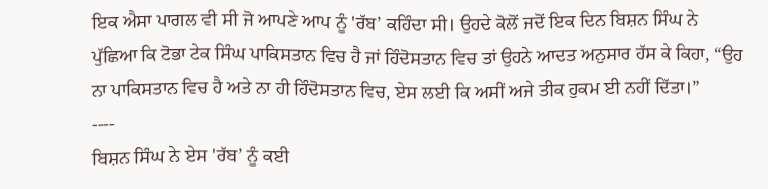ਇਕ ਐਸਾ ਪਾਗਲ ਵੀ ਸੀ ਜੋ ਆਪਣੇ ਆਪ ਨੂੰ 'ਰੱਬ’ ਕਹਿੰਦਾ ਸੀ। ਉਹਦੇ ਕੋਲੋਂ ਜਦੋਂ ਇਕ ਦਿਨ ਬਿਸ਼ਨ ਸਿੰਘ ਨੇ ਪੁੱਛਿਆ ਕਿ ਟੋਭਾ ਟੇਕ ਸਿੰਘ ਪਾਕਿਸਤਾਨ ਵਿਚ ਹੈ ਜਾਂ ਹਿੰਦੋਸਤਾਨ ਵਿਚ ਤਾਂ ਉਹਨੇ ਆਦਤ ਅਨੁਸਾਰ ਹੱਸ ਕੇ ਕਿਹਾ, “ਉਹ ਨਾ ਪਾਕਿਸਤਾਨ ਵਿਚ ਹੈ ਅਤੇ ਨਾ ਹੀ ਹਿੰਦੋਸਤਾਨ ਵਿਚ, ਏਸ ਲਈ ਕਿ ਅਸੀਂ ਅਜੇ ਤੀਕ ਹੁਕਮ ਈ ਨਹੀਂ ਦਿੱਤਾ।”
----
ਬਿਸ਼ਨ ਸਿੰਘ ਨੇ ਏਸ 'ਰੱਬ’ ਨੂੰ ਕਈ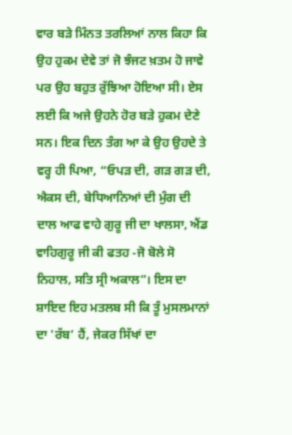ਵਾਰ ਬੜੇ ਮਿੰਨਤ ਤਰਲਿਆਂ ਨਾਲ ਕਿਹਾ ਕਿ ਉਹ ਹੁਕਮ ਦੇਵੇ ਤਾਂ ਜੋ ਝੰਜਟ ਖ਼ਤਮ ਹੋ ਜਾਵੇ ਪਰ ਉਹ ਬਹੁਤ ਰੁੱਝਿਆ ਹੋਇਆ ਸੀ। ਏਸ ਲਈ ਕਿ ਅਜੇ ਉਹਨੇ ਹੋਰ ਬੜੇ ਹੁਕਮ ਦੇਣੇ ਸਨ। ਇਕ ਦਿਨ ਤੰਗ ਆ ਕੇ ਉਹ ਉਹਦੇ ਤੇ ਵਰ੍ਹ ਹੀ ਪਿਆ, “ਓਪੜ ਦੀ, ਗੜ ਗੜ ਦੀ, ਐਕਸ ਦੀ, ਬੇਧਿਆਨਿਆਂ ਦੀ ਮੁੰਗ ਦੀ ਦਾਲ ਆਫ ਵਾਹੇ ਗੁਰੂ ਜੀ ਦਾ ਖਾਲਸਾ, ਐਂਡ ਵਾਹਿਗੁਰੂ ਜੀ ਕੀ ਫਤਹ -ਜੋ ਬੋਲੇ ਸੋ ਨਿਹਾਲ, ਸਤਿ ਸ੍ਰੀ ਅਕਾਲ”। ਇਸ ਦਾ ਸ਼ਾਇਦ ਇਹ ਮਤਲਬ ਸੀ ਕਿ ਤੂੰ ਮੁਸਲਮਾਨਾਂ ਦਾ 'ਰੱਬ’ ਹੈਂ, ਜੇਕਰ ਸਿੱਖਾਂ ਦਾ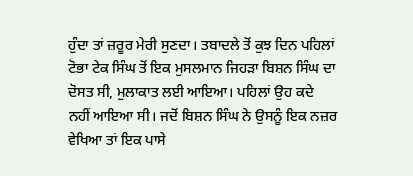ਹੁੰਦਾ ਤਾਂ ਜ਼ਰੂਰ ਮੇਰੀ ਸੁਣਦਾ। ਤਬਾਦਲੇ ਤੋਂ ਕੁਝ ਦਿਨ ਪਹਿਲਾਂ ਟੋਭਾ ਟੇਕ ਸਿੰਘ ਤੋਂ ਇਕ ਮੁਸਲਮਾਨ ਜਿਹੜਾ ਬਿਸ਼ਨ ਸਿੰਘ ਦਾ ਦੋਸਤ ਸੀ, ਮੁਲਾਕਾਤ ਲਈ ਆਇਆ। ਪਹਿਲਾਂ ਉਹ ਕਦੇ ਨਹੀਂ ਆਇਆ ਸੀ। ਜਦੋਂ ਬਿਸ਼ਨ ਸਿੰਘ ਨੇ ਉਸਨੂੰ ਇਕ ਨਜ਼ਰ ਵੇਖਿਆ ਤਾਂ ਇਕ ਪਾਸੇ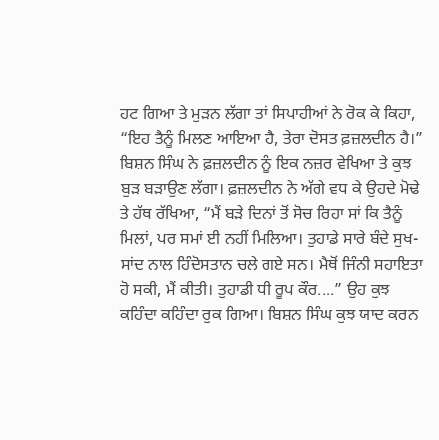ਹਟ ਗਿਆ ਤੇ ਮੁੜਨ ਲੱਗਾ ਤਾਂ ਸਿਪਾਹੀਆਂ ਨੇ ਰੋਕ ਕੇ ਕਿਹਾ, “ਇਹ ਤੈਨੂੰ ਮਿਲਣ ਆਇਆ ਹੈ, ਤੇਰਾ ਦੋਸਤ ਫ਼ਜ਼ਲਦੀਨ ਹੈ।” ਬਿਸ਼ਨ ਸਿੰਘ ਨੇ ਫ਼ਜ਼ਲਦੀਨ ਨੂੰ ਇਕ ਨਜ਼ਰ ਵੇਖਿਆ ਤੇ ਕੁਝ ਬੁੜ ਬੜਾਉਣ ਲੱਗਾ। ਫ਼ਜ਼ਲਦੀਨ ਨੇ ਅੱਗੇ ਵਧ ਕੇ ਉਹਦੇ ਮੋਢੇ ਤੇ ਹੱਥ ਰੱਖਿਆ, “ਮੈਂ ਬੜੇ ਦਿਨਾਂ ਤੋਂ ਸੋਚ ਰਿਹਾ ਸਾਂ ਕਿ ਤੈਨੂੰ ਮਿਲਾਂ, ਪਰ ਸਮਾਂ ਈ ਨਹੀਂ ਮਿਲਿਆ। ਤੁਹਾਡੇ ਸਾਰੇ ਬੰਦੇ ਸੁਖ-ਸਾਂਦ ਨਾਲ ਹਿੰਦੋਸਤਾਨ ਚਲੇ ਗਏ ਸਨ। ਮੈਥੋਂ ਜਿੰਨੀ ਸਹਾਇਤਾ ਹੋ ਸਕੀ, ਮੈਂ ਕੀਤੀ। ਤੁਹਾਡੀ ਧੀ ਰੂਪ ਕੌਰ....” ਉਹ ਕੁਝ ਕਹਿੰਦਾ ਕਹਿੰਦਾ ਰੁਕ ਗਿਆ। ਬਿਸ਼ਨ ਸਿੰਘ ਕੁਝ ਯਾਦ ਕਰਨ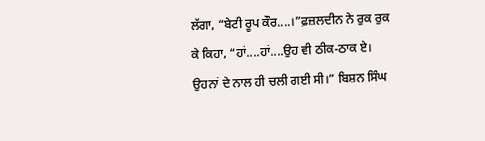ਲੱਗਾ, “ਬੇਟੀ ਰੂਪ ਕੌਰ....।”ਫ਼ਜ਼ਲਦੀਨ ਨੇ ਰੁਕ ਰੁਕ ਕੇ ਕਿਹਾ, “ਹਾਂ....ਹਾਂ....ਉਹ ਵੀ ਠੀਕ-ਠਾਕ ਏ। ਉਹਨਾਂ ਦੇ ਨਾਲ ਹੀ ਚਲੀ ਗਈ ਸੀ।” ਬਿਸ਼ਨ ਸਿੰਘ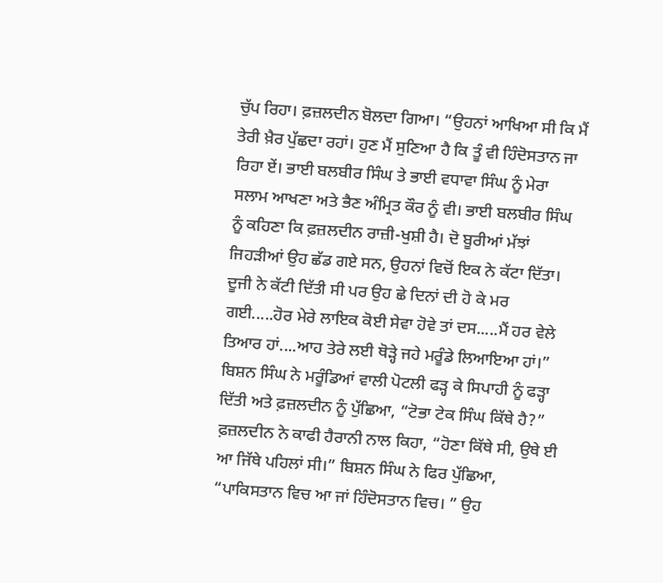ਚੁੱਪ ਰਿਹਾ। ਫ਼ਜ਼ਲਦੀਨ ਬੋਲਦਾ ਗਿਆ। “ਉਹਨਾਂ ਆਖਿਆ ਸੀ ਕਿ ਮੈਂ ਤੇਰੀ ਖ਼ੈਰ ਪੁੱਛਦਾ ਰਹਾਂ। ਹੁਣ ਮੈਂ ਸੁਣਿਆ ਹੈ ਕਿ ਤੂੰ ਵੀ ਹਿੰਦੋਸਤਾਨ ਜਾ ਰਿਹਾ ਏਂ। ਭਾਈ ਬਲਬੀਰ ਸਿੰਘ ਤੇ ਭਾਈ ਵਧਾਵਾ ਸਿੰਘ ਨੂੰ ਮੇਰਾ ਸਲਾਮ ਆਖਣਾ ਅਤੇ ਭੈਣ ਅੰਮ੍ਰਿਤ ਕੌਰ ਨੂੰ ਵੀ। ਭਾਈ ਬਲਬੀਰ ਸਿੰਘ ਨੂੰ ਕਹਿਣਾ ਕਿ ਫ਼ਜ਼ਲਦੀਨ ਰਾਜ਼ੀ-ਖੁਸ਼ੀ ਹੈ। ਦੋ ਬੂਰੀਆਂ ਮੱਝਾਂ ਜਿਹੜੀਆਂ ਉਹ ਛੱਡ ਗਏ ਸਨ, ਉਹਨਾਂ ਵਿਚੋਂ ਇਕ ਨੇ ਕੱਟਾ ਦਿੱਤਾ। ਦੂਜੀ ਨੇ ਕੱਟੀ ਦਿੱਤੀ ਸੀ ਪਰ ਉਹ ਛੇ ਦਿਨਾਂ ਦੀ ਹੋ ਕੇ ਮਰ ਗਈ.....ਹੋਰ ਮੇਰੇ ਲਾਇਕ ਕੋਈ ਸੇਵਾ ਹੋਵੇ ਤਾਂ ਦਸ.....ਮੈਂ ਹਰ ਵੇਲੇ ਤਿਆਰ ਹਾਂ....ਆਹ ਤੇਰੇ ਲਈ ਥੋੜ੍ਹੇ ਜਹੇ ਮਰੂੰਡੇ ਲਿਆਇਆ ਹਾਂ।” ਬਿਸ਼ਨ ਸਿੰਘ ਨੇ ਮਰੂੰਡਿਆਂ ਵਾਲੀ ਪੋਟਲੀ ਫੜ੍ਹ ਕੇ ਸਿਪਾਹੀ ਨੂੰ ਫੜ੍ਹਾ ਦਿੱਤੀ ਅਤੇ ਫ਼ਜ਼ਲਦੀਨ ਨੂੰ ਪੁੱਛਿਆ, “ਟੋਭਾ ਟੇਕ ਸਿੰਘ ਕਿੱਥੇ ਹੈ?” ਫ਼ਜ਼ਲਦੀਨ ਨੇ ਕਾਫੀ ਹੈਰਾਨੀ ਨਾਲ ਕਿਹਾ, “ਹੋਣਾ ਕਿੱਥੇ ਸੀ, ਉਥੇ ਈ ਆ ਜਿੱਥੇ ਪਹਿਲਾਂ ਸੀ।” ਬਿਸ਼ਨ ਸਿੰਘ ਨੇ ਫਿਰ ਪੁੱਛਿਆ, “ਪਾਕਿਸਤਾਨ ਵਿਚ ਆ ਜਾਂ ਹਿੰਦੋਸਤਾਨ ਵਿਚ। ” ਉਹ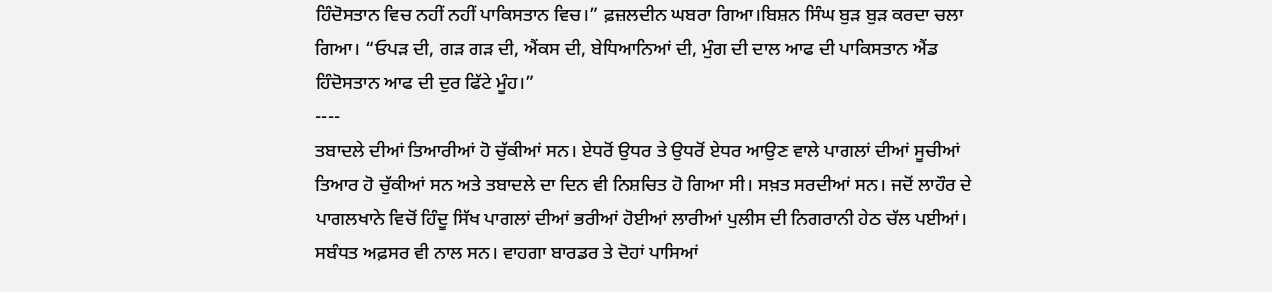ਹਿੰਦੋਸਤਾਨ ਵਿਚ ਨਹੀਂ ਨਹੀਂ ਪਾਕਿਸਤਾਨ ਵਿਚ।” ਫ਼ਜ਼ਲਦੀਨ ਘਬਰਾ ਗਿਆ।ਬਿਸ਼ਨ ਸਿੰਘ ਬੁੜ ਬੁੜ ਕਰਦਾ ਚਲਾ ਗਿਆ। “ਓਪੜ ਦੀ, ਗੜ ਗੜ ਦੀ, ਐਂਕਸ ਦੀ, ਬੇਧਿਆਨਿਆਂ ਦੀ, ਮੁੰਗ ਦੀ ਦਾਲ ਆਫ ਦੀ ਪਾਕਿਸਤਾਨ ਐਂਡ ਹਿੰਦੋਸਤਾਨ ਆਫ ਦੀ ਦੁਰ ਫਿੱਟੇ ਮੂੰਹ।”
----
ਤਬਾਦਲੇ ਦੀਆਂ ਤਿਆਰੀਆਂ ਹੋ ਚੁੱਕੀਆਂ ਸਨ। ਏਧਰੋਂ ਉਧਰ ਤੇ ਉਧਰੋਂ ਏਧਰ ਆਉਣ ਵਾਲੇ ਪਾਗਲਾਂ ਦੀਆਂ ਸੂਚੀਆਂ ਤਿਆਰ ਹੋ ਚੁੱਕੀਆਂ ਸਨ ਅਤੇ ਤਬਾਦਲੇ ਦਾ ਦਿਨ ਵੀ ਨਿਸ਼ਚਿਤ ਹੋ ਗਿਆ ਸੀ। ਸਖ਼ਤ ਸਰਦੀਆਂ ਸਨ। ਜਦੋਂ ਲਾਹੌਰ ਦੇ ਪਾਗਲਖਾਨੇ ਵਿਚੋਂ ਹਿੰਦੂ ਸਿੱਖ ਪਾਗਲਾਂ ਦੀਆਂ ਭਰੀਆਂ ਹੋਈਆਂ ਲਾਰੀਆਂ ਪੁਲੀਸ ਦੀ ਨਿਗਰਾਨੀ ਹੇਠ ਚੱਲ ਪਈਆਂ। ਸਬੰਧਤ ਅਫ਼ਸਰ ਵੀ ਨਾਲ ਸਨ। ਵਾਹਗਾ ਬਾਰਡਰ ਤੇ ਦੋਹਾਂ ਪਾਸਿਆਂ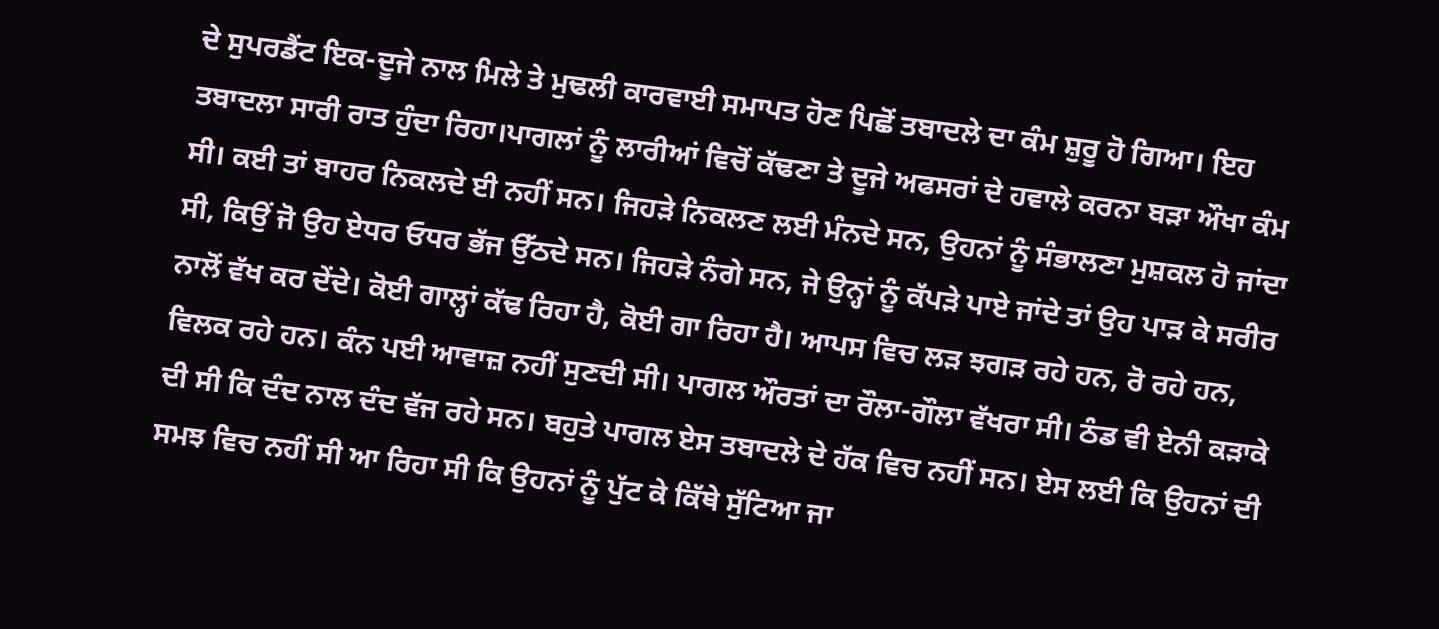ਦੇ ਸੁਪਰਡੈਂਟ ਇਕ-ਦੂਜੇ ਨਾਲ ਮਿਲੇ ਤੇ ਮੁਢਲੀ ਕਾਰਵਾਈ ਸਮਾਪਤ ਹੋਣ ਪਿਛੋਂ ਤਬਾਦਲੇ ਦਾ ਕੰਮ ਸ਼ੁਰੂ ਹੋ ਗਿਆ। ਇਹ ਤਬਾਦਲਾ ਸਾਰੀ ਰਾਤ ਹੁੰਦਾ ਰਿਹਾ।ਪਾਗਲਾਂ ਨੂੰ ਲਾਰੀਆਂ ਵਿਚੋਂ ਕੱਢਣਾ ਤੇ ਦੂਜੇ ਅਫਸਰਾਂ ਦੇ ਹਵਾਲੇ ਕਰਨਾ ਬੜਾ ਔਖਾ ਕੰਮ ਸੀ। ਕਈ ਤਾਂ ਬਾਹਰ ਨਿਕਲਦੇ ਈ ਨਹੀਂ ਸਨ। ਜਿਹੜੇ ਨਿਕਲਣ ਲਈ ਮੰਨਦੇ ਸਨ, ਉਹਨਾਂ ਨੂੰ ਸੰਭਾਲਣਾ ਮੁਸ਼ਕਲ ਹੋ ਜਾਂਦਾ ਸੀ, ਕਿਉਂ ਜੋ ਉਹ ਏਧਰ ਓਧਰ ਭੱਜ ਉੱਠਦੇ ਸਨ। ਜਿਹੜੇ ਨੰਗੇ ਸਨ, ਜੇ ਉਨ੍ਹਾਂ ਨੂੰ ਕੱਪੜੇ ਪਾਏ ਜਾਂਦੇ ਤਾਂ ਉਹ ਪਾੜ ਕੇ ਸਰੀਰ ਨਾਲੋਂ ਵੱਖ ਕਰ ਦੇਂਦੇ। ਕੋਈ ਗਾਲ੍ਹਾਂ ਕੱਢ ਰਿਹਾ ਹੈ, ਕੋਈ ਗਾ ਰਿਹਾ ਹੈ। ਆਪਸ ਵਿਚ ਲੜ ਝਗੜ ਰਹੇ ਹਨ, ਰੋ ਰਹੇ ਹਨ, ਵਿਲਕ ਰਹੇ ਹਨ। ਕੰਨ ਪਈ ਆਵਾਜ਼ ਨਹੀਂ ਸੁਣਦੀ ਸੀ। ਪਾਗਲ ਔਰਤਾਂ ਦਾ ਰੌਲਾ-ਗੌਲਾ ਵੱਖਰਾ ਸੀ। ਠੰਡ ਵੀ ਏਨੀ ਕੜਾਕੇ ਦੀ ਸੀ ਕਿ ਦੰਦ ਨਾਲ ਦੰਦ ਵੱਜ ਰਹੇ ਸਨ। ਬਹੁਤੇ ਪਾਗਲ ਏਸ ਤਬਾਦਲੇ ਦੇ ਹੱਕ ਵਿਚ ਨਹੀਂ ਸਨ। ਏਸ ਲਈ ਕਿ ਉਹਨਾਂ ਦੀ ਸਮਝ ਵਿਚ ਨਹੀਂ ਸੀ ਆ ਰਿਹਾ ਸੀ ਕਿ ਉਹਨਾਂ ਨੂੰ ਪੁੱਟ ਕੇ ਕਿੱਥੇ ਸੁੱਟਿਆ ਜਾ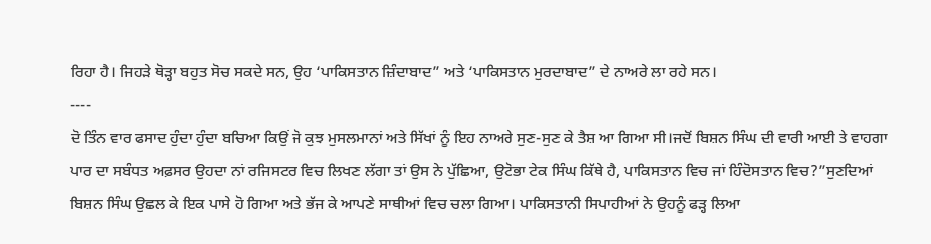ਰਿਹਾ ਹੈ। ਜਿਹੜੇ ਥੋੜ੍ਹਾ ਬਹੁਤ ਸੋਚ ਸਕਦੇ ਸਨ, ਉਹ ‘ਪਾਕਿਸਤਾਨ ਜ਼ਿੰਦਾਬਾਦ” ਅਤੇ ‘ਪਾਕਿਸਤਾਨ ਮੁਰਦਾਬਾਦ” ਦੇ ਨਾਅਰੇ ਲਾ ਰਹੇ ਸਨ।
----
ਦੋ ਤਿੰਨ ਵਾਰ ਫਸਾਦ ਹੁੰਦਾ ਹੁੰਦਾ ਬਚਿਆ ਕਿਉਂ ਜੋ ਕੁਝ ਮੁਸਲਮਾਨਾਂ ਅਤੇ ਸਿੱਖਾਂ ਨੂੰ ਇਹ ਨਾਅਰੇ ਸੁਣ-ਸੁਣ ਕੇ ਤੈਸ਼ ਆ ਗਿਆ ਸੀ।ਜਦੋਂ ਬਿਸ਼ਨ ਸਿੰਘ ਦੀ ਵਾਰੀ ਆਈ ਤੇ ਵਾਹਗਾ ਪਾਰ ਦਾ ਸਬੰਧਤ ਅਫ਼ਸਰ ਉਹਦਾ ਨਾਂ ਰਜਿਸਟਰ ਵਿਚ ਲਿਖਣ ਲੱਗਾ ਤਾਂ ਉਸ ਨੇ ਪੁੱਛਿਆ, ਉਟੋਭਾ ਟੇਕ ਸਿੰਘ ਕਿੱਥੇ ਹੈ, ਪਾਕਿਸਤਾਨ ਵਿਚ ਜਾਂ ਹਿੰਦੋਸਤਾਨ ਵਿਚ?”ਸੁਣਦਿਆਂ ਬਿਸ਼ਨ ਸਿੰਘ ਉਛਲ ਕੇ ਇਕ ਪਾਸੇ ਹੋ ਗਿਆ ਅਤੇ ਭੱਜ ਕੇ ਆਪਣੇ ਸਾਥੀਆਂ ਵਿਚ ਚਲਾ ਗਿਆ। ਪਾਕਿਸਤਾਨੀ ਸਿਪਾਹੀਆਂ ਨੇ ਉਹਨੂੰ ਫੜ੍ਹ ਲਿਆ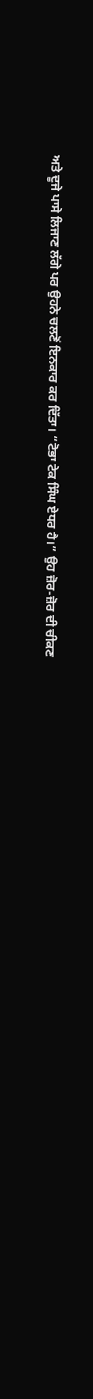ਅਤੇ ਦੂਜੇ ਪਾਸੇ ਲਿਜਾਣ ਲੱਗੇ ਪਰ ਉਹਨੇ ਚਲਣੋਂ ਇਨਕਾਰ ਕਰ ਦਿੱਤਾ। “ਟੋਭਾ ਟੇਕ ਸਿੰਘ ਏਧਰ ਹੈ।” ਉਹ ਜ਼ੋਰ-ਜ਼ੋਰ ਦੀ ਚੀਕਣ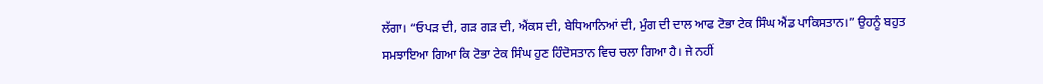ਲੱਗਾ। “ਓਪੜ ਦੀ, ਗੜ ਗੜ ਦੀ, ਐਂਕਸ ਦੀ, ਬੇਧਿਆਨਿਆਂ ਦੀ, ਮੁੰਗ ਦੀ ਦਾਲ ਆਫ ਟੋਭਾ ਟੇਕ ਸਿੰਘ ਐਂਡ ਪਾਕਿਸਤਾਨ।” ਉਹਨੂੰ ਬਹੁਤ ਸਮਝਾਇਆ ਗਿਆ ਕਿ ਟੋਭਾ ਟੇਕ ਸਿੰਘ ਹੁਣ ਹਿੰਦੋਸਤਾਨ ਵਿਚ ਚਲਾ ਗਿਆ ਹੈ। ਜੇ ਨਹੀਂ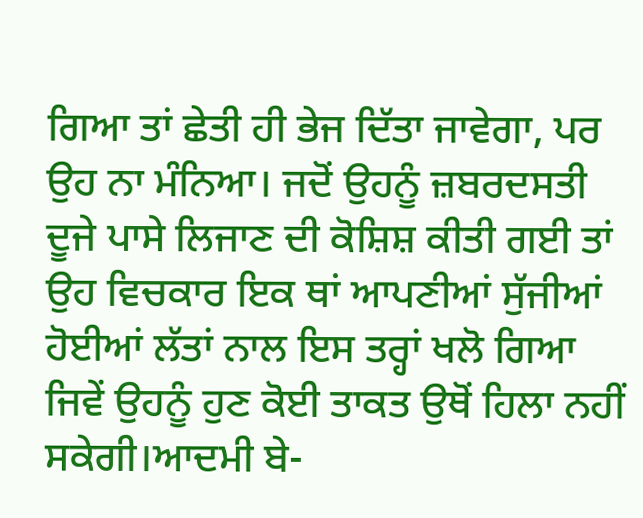ਗਿਆ ਤਾਂ ਛੇਤੀ ਹੀ ਭੇਜ ਦਿੱਤਾ ਜਾਵੇਗਾ, ਪਰ ਉਹ ਨਾ ਮੰਨਿਆ। ਜਦੋਂ ਉਹਨੂੰ ਜ਼ਬਰਦਸਤੀ ਦੂਜੇ ਪਾਸੇ ਲਿਜਾਣ ਦੀ ਕੋਸ਼ਿਸ਼ ਕੀਤੀ ਗਈ ਤਾਂ ਉਹ ਵਿਚਕਾਰ ਇਕ ਥਾਂ ਆਪਣੀਆਂ ਸੁੱਜੀਆਂ ਹੋਈਆਂ ਲੱਤਾਂ ਨਾਲ ਇਸ ਤਰ੍ਹਾਂ ਖਲੋ ਗਿਆ ਜਿਵੇਂ ਉਹਨੂੰ ਹੁਣ ਕੋਈ ਤਾਕਤ ਉਥੋਂ ਹਿਲਾ ਨਹੀਂ ਸਕੇਗੀ।ਆਦਮੀ ਬੇ-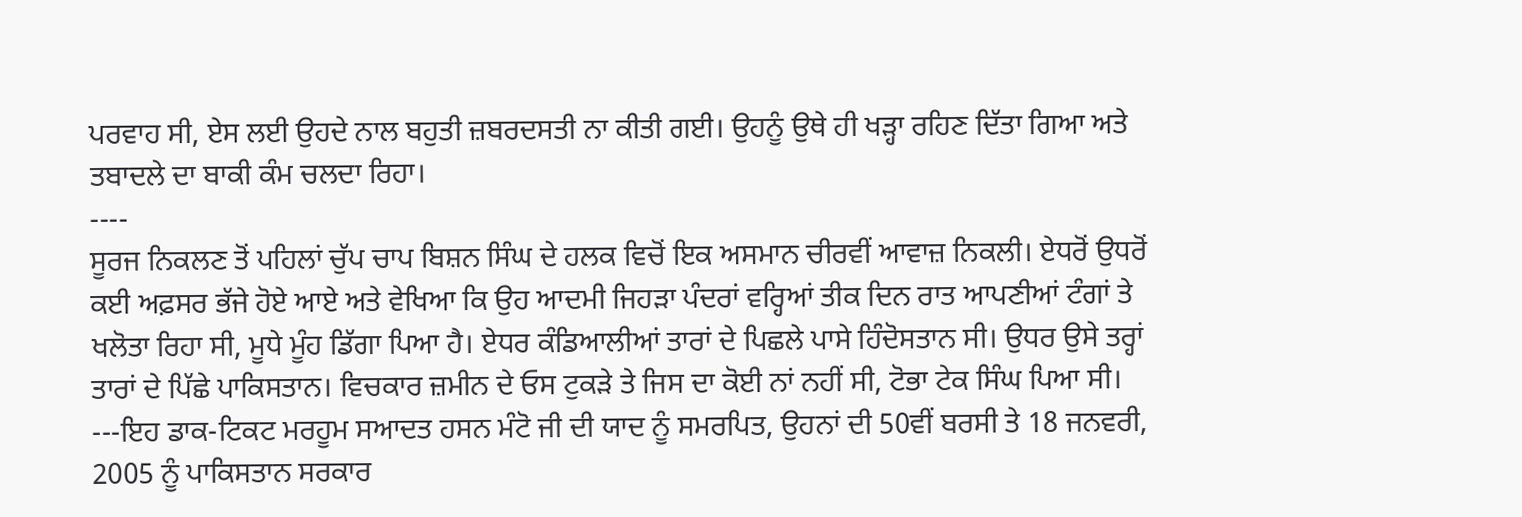ਪਰਵਾਹ ਸੀ, ਏਸ ਲਈ ਉਹਦੇ ਨਾਲ ਬਹੁਤੀ ਜ਼ਬਰਦਸਤੀ ਨਾ ਕੀਤੀ ਗਈ। ਉਹਨੂੰ ਉਥੇ ਹੀ ਖੜ੍ਹਾ ਰਹਿਣ ਦਿੱਤਾ ਗਿਆ ਅਤੇ ਤਬਾਦਲੇ ਦਾ ਬਾਕੀ ਕੰਮ ਚਲਦਾ ਰਿਹਾ।
----
ਸੂਰਜ ਨਿਕਲਣ ਤੋਂ ਪਹਿਲਾਂ ਚੁੱਪ ਚਾਪ ਬਿਸ਼ਨ ਸਿੰਘ ਦੇ ਹਲਕ ਵਿਚੋਂ ਇਕ ਅਸਮਾਨ ਚੀਰਵੀਂ ਆਵਾਜ਼ ਨਿਕਲੀ। ਏਧਰੋਂ ਉਧਰੋਂ ਕਈ ਅਫ਼ਸਰ ਭੱਜੇ ਹੋਏ ਆਏ ਅਤੇ ਵੇਖਿਆ ਕਿ ਉਹ ਆਦਮੀ ਜਿਹੜਾ ਪੰਦਰਾਂ ਵਰ੍ਹਿਆਂ ਤੀਕ ਦਿਨ ਰਾਤ ਆਪਣੀਆਂ ਟੰਗਾਂ ਤੇ ਖਲੋਤਾ ਰਿਹਾ ਸੀ, ਮੂਧੇ ਮੂੰਹ ਡਿੱਗਾ ਪਿਆ ਹੈ। ਏਧਰ ਕੰਡਿਆਲੀਆਂ ਤਾਰਾਂ ਦੇ ਪਿਛਲੇ ਪਾਸੇ ਹਿੰਦੋਸਤਾਨ ਸੀ। ਉਧਰ ਉਸੇ ਤਰ੍ਹਾਂ ਤਾਰਾਂ ਦੇ ਪਿੱਛੇ ਪਾਕਿਸਤਾਨ। ਵਿਚਕਾਰ ਜ਼ਮੀਨ ਦੇ ਓਸ ਟੁਕੜੇ ਤੇ ਜਿਸ ਦਾ ਕੋਈ ਨਾਂ ਨਹੀਂ ਸੀ, ਟੋਭਾ ਟੇਕ ਸਿੰਘ ਪਿਆ ਸੀ।
---ਇਹ ਡਾਕ-ਟਿਕਟ ਮਰਹੂਮ ਸਆਦਤ ਹਸਨ ਮੰਟੋ ਜੀ ਦੀ ਯਾਦ ਨੂੰ ਸਮਰਪਿਤ, ਉਹਨਾਂ ਦੀ 50ਵੀਂ ਬਰਸੀ ਤੇ 18 ਜਨਵਰੀ, 2005 ਨੂੰ ਪਾਕਿਸਤਾਨ ਸਰਕਾਰ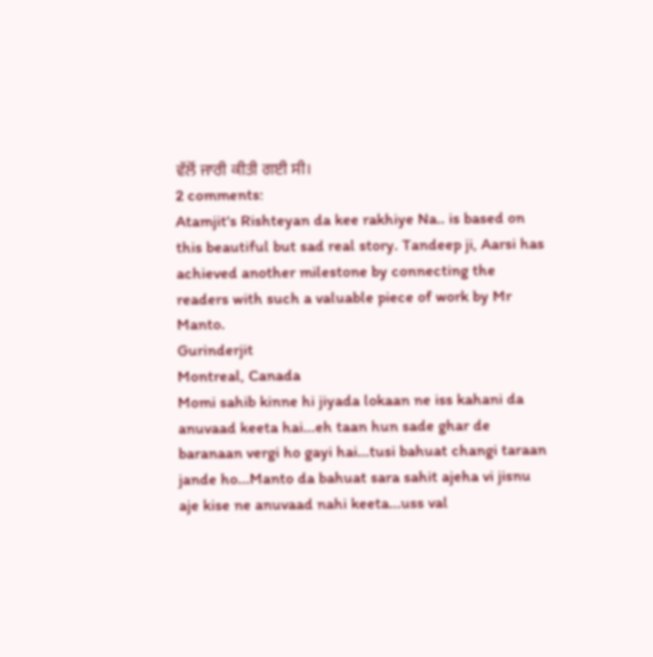ਵੱਲੋਂ ਜਾਰੀ ਕੀਤੀ ਗਈ ਸੀ।
2 comments:
Atamjit's Rishteyan da kee rakhiye Na.. is based on this beautiful but sad real story. Tandeep ji, Aarsi has achieved another milestone by connecting the readers with such a valuable piece of work by Mr Manto.
Gurinderjit
Montreal, Canada
Momi sahib kinne hi jiyada lokaan ne iss kahani da anuvaad keeta hai...eh taan hun sade ghar de baranaan vergi ho gayi hai...tusi bahuat changi taraan jande ho...Manto da bahuat sara sahit ajeha vi jisnu aje kise ne anuvaad nahi keeta...uss val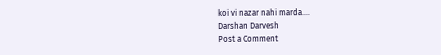koi vi nazar nahi marda....
Darshan Darvesh
Post a Comment